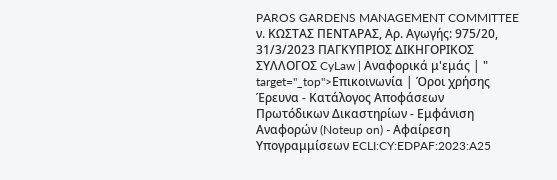PAROS GARDENS MANAGEMENT COMMITTEE ν. ΚΩΣΤΑΣ ΠΕΝΤΑΡΑΣ, Αρ. Αγωγής: 975/20, 31/3/2023 ΠΑΓΚΥΠΡΙΟΣ ΔΙΚΗΓΟΡΙΚΟΣ ΣΥΛΛΟΓΟΣ CyLaw | Αναφορικά μ'εμάς | " target="_top">Επικοινωνία | Όροι χρήσης Έρευνα - Κατάλογος Αποφάσεων Πρωτόδικων Δικαστηρίων - Εμφάνιση Αναφορών (Noteup on) - Αφαίρεση Υπογραμμίσεων ECLI:CY:EDPAF:2023:A25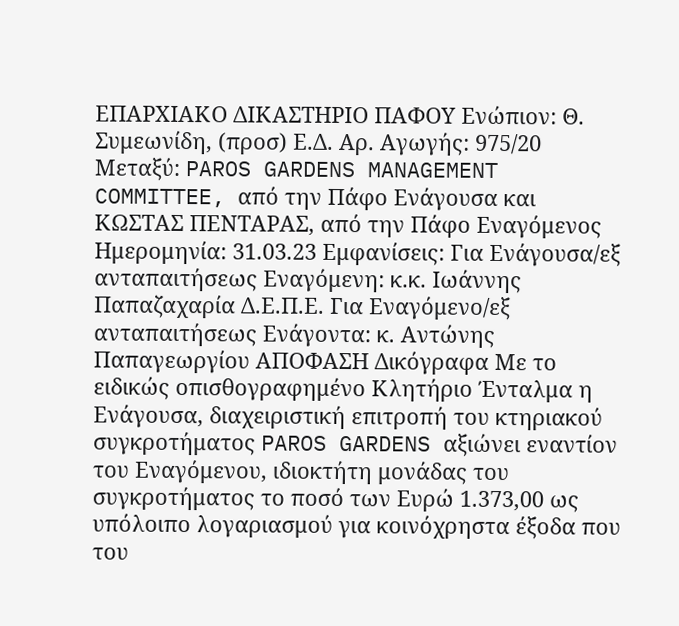ΕΠΑΡΧΙΑΚΟ ΔΙΚΑΣΤΗΡΙΟ ΠΑΦΟΥ Ενώπιον: Θ. Συμεωνίδη, (προσ) Ε.Δ. Αρ. Αγωγής: 975/20 Μεταξύ: PAROS GARDENS MANAGEMENT COMMITTEE, από την Πάφο Ενάγουσα και ΚΩΣΤΑΣ ΠΕΝΤΑΡΑΣ, από την Πάφο Εναγόμενος Ημερομηνία: 31.03.23 Εμφανίσεις: Για Ενάγουσα/εξ ανταπαιτήσεως Εναγόμενη: κ.κ. Ιωάννης Παπαζαχαρία Δ.Ε.Π.Ε. Για Εναγόμενο/εξ ανταπαιτήσεως Ενάγοντα: κ. Αντώνης Παπαγεωργίου ΑΠΟΦΑΣΗ Δικόγραφα Με το ειδικώς οπισθογραφημένο Κλητήριο Ένταλμα η Ενάγουσα, διαχειριστική επιτροπή του κτηριακού συγκροτήματος PAROS GARDENS αξιώνει εναντίον του Εναγόμενου, ιδιοκτήτη μονάδας του συγκροτήματος το ποσό των Ευρώ 1.373,00 ως υπόλοιπο λογαριασμού για κοινόχρηστα έξοδα που του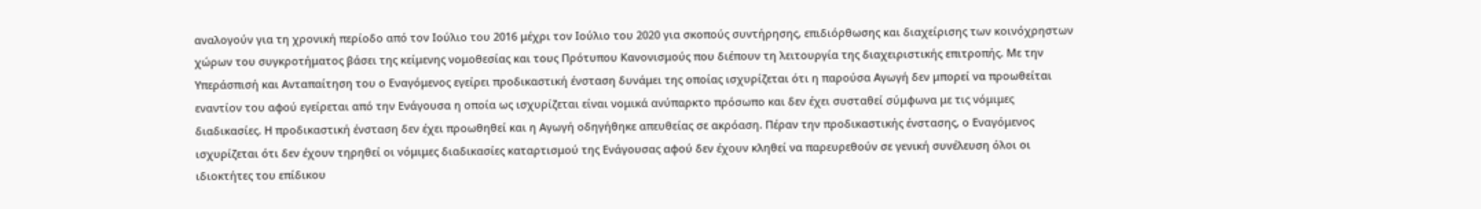αναλογούν για τη χρονική περίοδο από τον Ιούλιο του 2016 μέχρι τον Ιούλιο του 2020 για σκοπούς συντήρησης, επιδιόρθωσης και διαχείρισης των κοινόχρηστων χώρων του συγκροτήματος βάσει της κείμενης νομοθεσίας και τους Πρότυπου Κανονισμούς που διέπουν τη λειτουργία της διαχειριστικής επιτροπής. Με την Υπεράσπισή και Ανταπαίτηση του ο Εναγόμενος εγείρει προδικαστική ένσταση δυνάμει της οποίας ισχυρίζεται ότι η παρούσα Αγωγή δεν μπορεί να προωθείται εναντίον του αφού εγείρεται από την Ενάγουσα η οποία ως ισχυρίζεται είναι νομικά ανύπαρκτο πρόσωπο και δεν έχει συσταθεί σύμφωνα με τις νόμιμες διαδικασίες. Η προδικαστική ένσταση δεν έχει προωθηθεί και η Αγωγή οδηγήθηκε απευθείας σε ακρόαση. Πέραν την προδικαστικής ένστασης, ο Εναγόμενος ισχυρίζεται ότι δεν έχουν τηρηθεί οι νόμιμες διαδικασίες καταρτισμού της Ενάγουσας αφού δεν έχουν κληθεί να παρευρεθούν σε γενική συνέλευση όλοι οι ιδιοκτήτες του επίδικου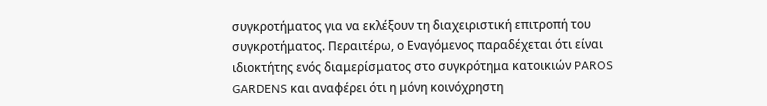συγκροτήματος για να εκλέξουν τη διαχειριστική επιτροπή του συγκροτήματος. Περαιτέρω, ο Εναγόμενος παραδέχεται ότι είναι ιδιοκτήτης ενός διαμερίσματος στο συγκρότημα κατοικιών PAROS GARDENS και αναφέρει ότι η μόνη κοινόχρηστη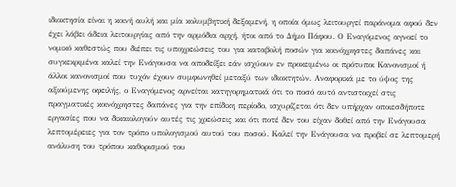ιδιοκτησία είναι η κοινή αυλή και μία κολυμβητική δεξαμενή, η οποία όμως λειτουργεί παράνομα αφού δεν έχει λάβει άδεια λειτουργίας από την αρμόδια αρχή, ήτοι από το Δήμο Πάφου. Ο Εναγόμενος αγνοεί το νομικό καθεστώς που διέπει τις υποχρεώσεις του για καταβολή ποσών για κοινόχρηστες δαπάνες και συγκεκριμένα καλεί την Ενάγουσα να αποδείξει εάν ισχύουν εν προκειμένω οι πρότυποι Κανονισμοί ή άλλοι κανονισμοί που τυχόν έχουν συμφωνηθεί μεταξύ των ιδιοκτητών. Αναφορικά με το ύψος της αξιούμενης οφειλής, ο Εναγόμενος αρνείται κατηγορηματικά ότι το ποσό αυτό αντιστοιχεί στις πραγματικές κοινόχρηστες δαπάνες για την επίδικη περίοδο, ισχυρίζεται ότι δεν υπήρχαν οποιεσδήποτε εργασίες που να δικαιολογούν αυτές τις χρεώσεις και ότι ποτέ δεν του είχαν δοθεί από την Ενάγουσα λεπτομέρειες για τον τρόπο υπολογισμού αυτού του ποσού. Καλεί την Ενάγουσα να προβεί σε λεπτομερή ανάλυση του τρόπου καθορισμού του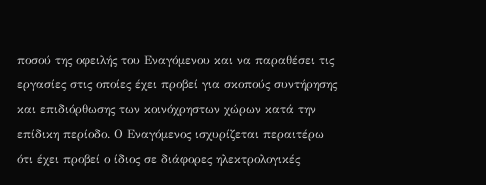ποσού της οφειλής του Εναγόμενου και να παραθέσει τις εργασίες στις οποίες έχει προβεί για σκοπούς συντήρησης και επιδιόρθωσης των κοινόχρηστων χώρων κατά την επίδικη περίοδο. Ο Εναγόμενος ισχυρίζεται περαιτέρω ότι έχει προβεί ο ίδιος σε διάφορες ηλεκτρολογικές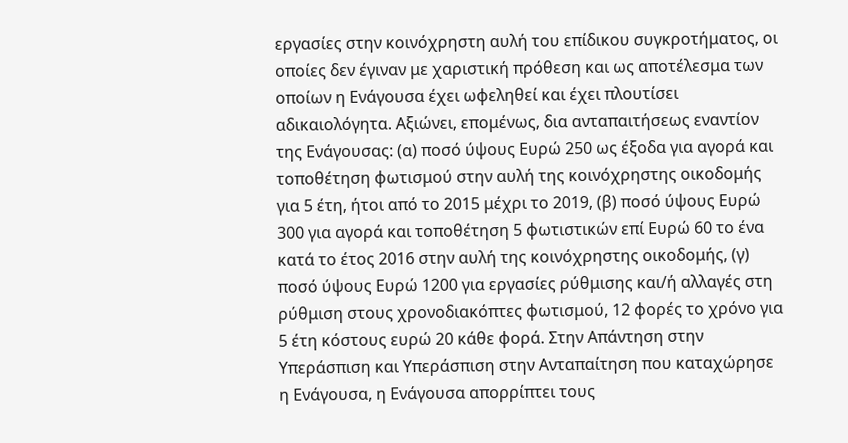εργασίες στην κοινόχρηστη αυλή του επίδικου συγκροτήματος, οι οποίες δεν έγιναν με χαριστική πρόθεση και ως αποτέλεσμα των οποίων η Ενάγουσα έχει ωφεληθεί και έχει πλουτίσει αδικαιολόγητα. Αξιώνει, επομένως, δια ανταπαιτήσεως εναντίον της Ενάγουσας: (α) ποσό ύψους Ευρώ 250 ως έξοδα για αγορά και τοποθέτηση φωτισμού στην αυλή της κοινόχρηστης οικοδομής για 5 έτη, ήτοι από το 2015 μέχρι το 2019, (β) ποσό ύψους Ευρώ 300 για αγορά και τοποθέτηση 5 φωτιστικών επί Ευρώ 60 το ένα κατά το έτος 2016 στην αυλή της κοινόχρηστης οικοδομής, (γ) ποσό ύψους Ευρώ 1200 για εργασίες ρύθμισης και/ή αλλαγές στη ρύθμιση στους χρονοδιακόπτες φωτισμού, 12 φορές το χρόνο για 5 έτη κόστους ευρώ 20 κάθε φορά. Στην Απάντηση στην Υπεράσπιση και Υπεράσπιση στην Ανταπαίτηση που καταχώρησε η Ενάγουσα, η Ενάγουσα απορρίπτει τους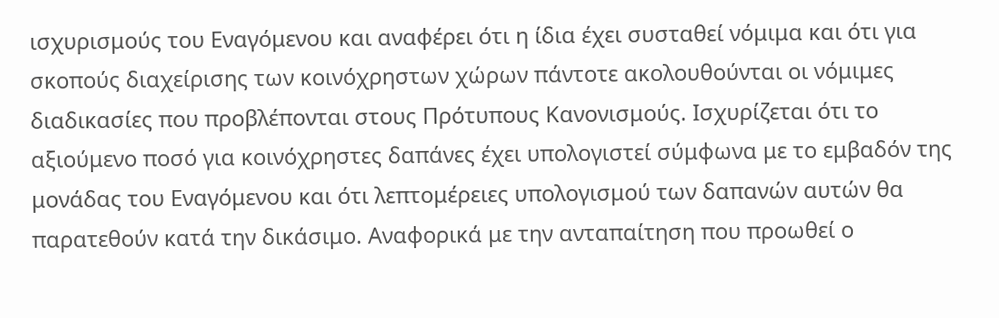ισχυρισμούς του Εναγόμενου και αναφέρει ότι η ίδια έχει συσταθεί νόμιμα και ότι για σκοπούς διαχείρισης των κοινόχρηστων χώρων πάντοτε ακολουθούνται οι νόμιμες διαδικασίες που προβλέπονται στους Πρότυπους Κανονισμούς. Ισχυρίζεται ότι το αξιούμενο ποσό για κοινόχρηστες δαπάνες έχει υπολογιστεί σύμφωνα με το εμβαδόν της μονάδας του Εναγόμενου και ότι λεπτομέρειες υπολογισμού των δαπανών αυτών θα παρατεθούν κατά την δικάσιμο. Αναφορικά με την ανταπαίτηση που προωθεί ο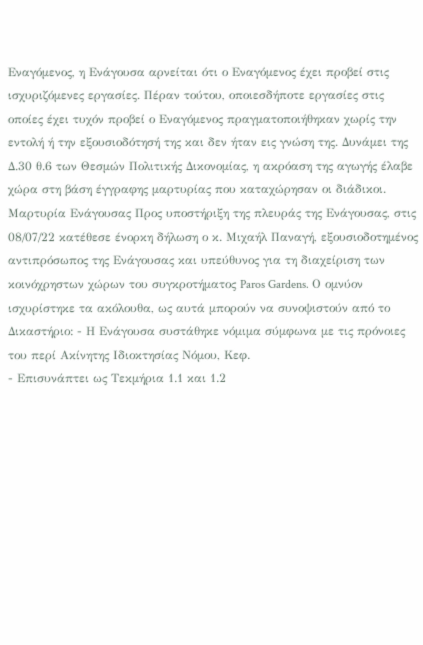Εναγόμενος, η Ενάγουσα αρνείται ότι ο Εναγόμενος έχει προβεί στις ισχυριζόμενες εργασίες. Πέραν τούτου, οποιεσδήποτε εργασίες στις οποίες έχει τυχόν προβεί ο Εναγόμενος πραγματοποιήθηκαν χωρίς την εντολή ή την εξουσιοδότησή της και δεν ήταν εις γνώση της. Δυνάμει της Δ.30 θ.6 των Θεσμών Πολιτικής Δικονομίας, η ακρόαση της αγωγής έλαβε χώρα στη βάση έγγραφης μαρτυρίας που καταχώρησαν οι διάδικοι. Μαρτυρία Ενάγουσας Προς υποστήριξη της πλευράς της Ενάγουσας, στις 08/07/22 κατέθεσε ένορκη δήλωση ο κ. Μιχαήλ Παναγή, εξουσιοδοτημένος αντιπρόσωπος της Ενάγουσας και υπεύθυνος για τη διαχείριση των κοινόχρηστων χώρων του συγκροτήματος Paros Gardens. Ο ομνύον ισχυρίστηκε τα ακόλουθα, ως αυτά μπορούν να συνοψιστούν από το Δικαστήριο: - Η Ενάγουσα συστάθηκε νόμιμα σύμφωνα με τις πρόνοιες του περί Ακίνητης Ιδιοκτησίας Νόμου, Κεφ.
- Επισυνάπτει ως Τεκμήρια 1.1 και 1.2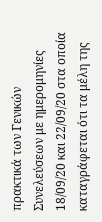πρακτικά των Γενικών Συνελεύσεων με ημερομηνίες 18/09/20 και 22/09/20 στα οποία καταγράφεται ότι τα μέλη της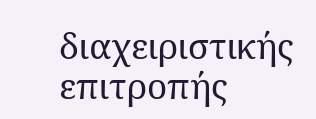διαχειριστικής επιτροπής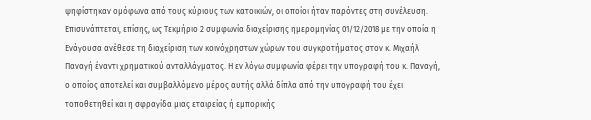ψηφίστηκαν ομόφωνα από τους κύριους των κατοικιών, οι οποίοι ήταν παρόντες στη συνέλευση. Επισυνάπτεται, επίσης, ως Τεκμήριο 2 συμφωνία διαχείρισης ημερομηνίας 01/12/2018 με την οποία η Ενάγουσα ανέθεσε τη διαχείριση των κοινόχρηστων χώρων του συγκροτήματος στον κ. Μιχαήλ Παναγή έναντι χρηματικού ανταλλάγματος. Η εν λόγω συμφωνία φέρει την υπογραφή του κ. Παναγή, ο οποίος αποτελεί και συμβαλλόμενο μέρος αυτής αλλά δίπλα από την υπογραφή του έχει τοποθετηθεί και η σφραγίδα μιας εταιρείας ή εμπορικής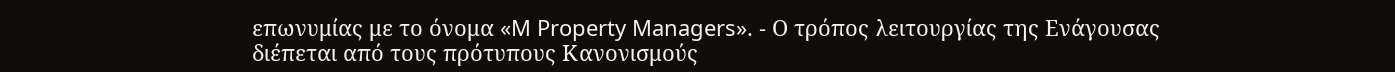επωνυμίας με το όνομα «M Property Managers». - Ο τρόπος λειτουργίας της Ενάγουσας διέπεται από τους πρότυπους Κανονισμούς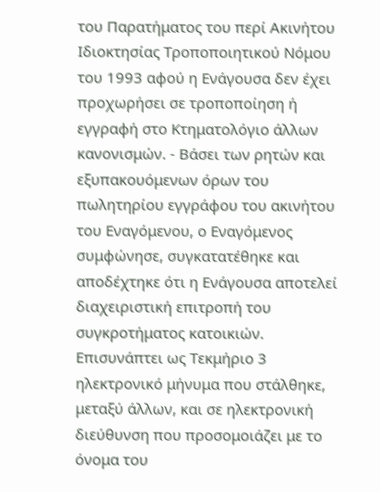του Παρατήματος του περί Ακινήτου Ιδιοκτησίας Τροποποιητικού Νόμου του 1993 αφού η Ενάγουσα δεν έχει προχωρήσει σε τροποποίηση ή εγγραφή στο Κτηματολόγιο άλλων κανονισμών. - Βάσει των ρητών και εξυπακουόμενων όρων του πωλητηρίου εγγράφου του ακινήτου του Εναγόμενου, ο Εναγόμενος συμφώνησε, συγκατατέθηκε και αποδέχτηκε ότι η Ενάγουσα αποτελεί διαχειριστική επιτροπή του συγκροτήματος κατοικιών. Επισυνάπτει ως Τεκμήριο 3 ηλεκτρονικό μήνυμα που στάλθηκε, μεταξύ άλλων, και σε ηλεκτρονική διεύθυνση που προσομοιάζει με το όνομα του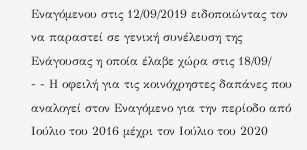Εναγόμενου στις 12/09/2019 ειδοποιώντας τον να παραστεί σε γενική συνέλευση της Ενάγουσας η οποία έλαβε χώρα στις 18/09/
- - Η οφειλή για τις κοινόχρηστες δαπάνες που αναλογεί στον Εναγόμενο για την περίοδο από Ιούλιο του 2016 μέχρι τον Ιούλιο του 2020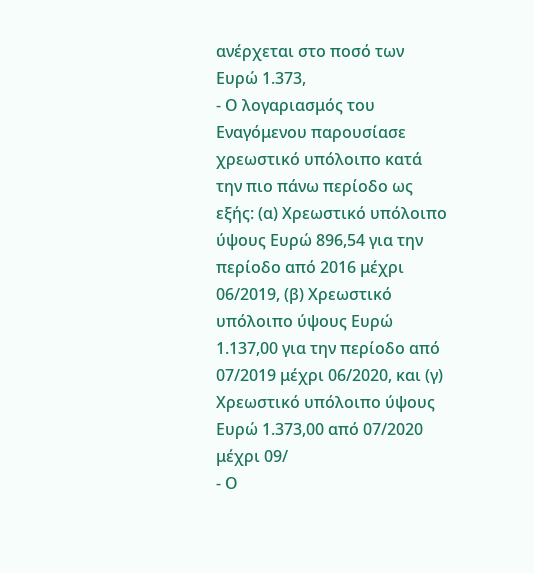ανέρχεται στο ποσό των Ευρώ 1.373,
- Ο λογαριασμός του Εναγόμενου παρουσίασε χρεωστικό υπόλοιπο κατά την πιο πάνω περίοδο ως εξής: (α) Χρεωστικό υπόλοιπο ύψους Ευρώ 896,54 για την περίοδο από 2016 μέχρι 06/2019, (β) Χρεωστικό υπόλοιπο ύψους Ευρώ 1.137,00 για την περίοδο από 07/2019 μέχρι 06/2020, και (γ) Χρεωστικό υπόλοιπο ύψους Ευρώ 1.373,00 από 07/2020 μέχρι 09/
- Ο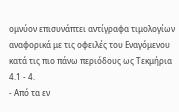ομνύον επισυνάπτει αντίγραφα τιμολογίων αναφορικά με τις οφειλές του Εναγόμενου κατά τις πιο πάνω περιόδους ως Τεκμήρια 4.1 - 4.
- Από τα εν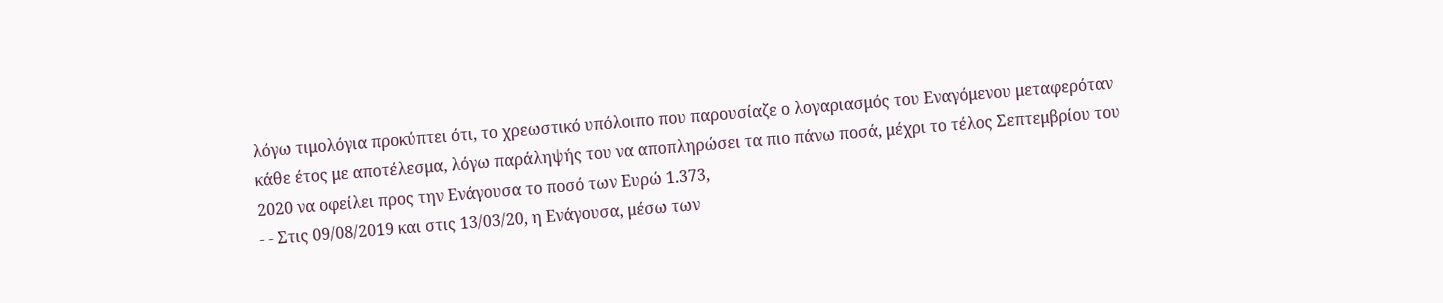λόγω τιμολόγια προκύπτει ότι, το χρεωστικό υπόλοιπο που παρουσίαζε ο λογαριασμός του Εναγόμενου μεταφερόταν κάθε έτος με αποτέλεσμα, λόγω παράληψής του να αποπληρώσει τα πιο πάνω ποσά, μέχρι το τέλος Σεπτεμβρίου του 2020 να οφείλει προς την Ενάγουσα το ποσό των Ευρώ 1.373,
- - Στις 09/08/2019 και στις 13/03/20, η Ενάγουσα, μέσω των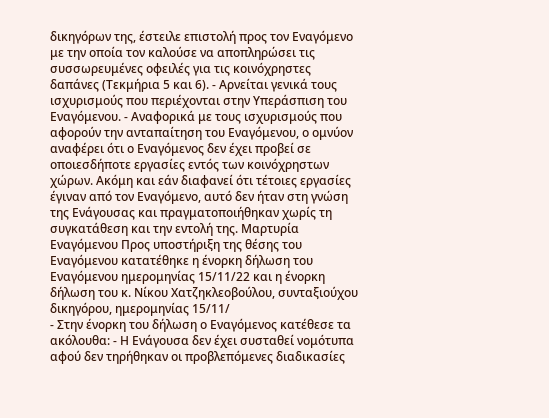δικηγόρων της, έστειλε επιστολή προς τον Εναγόμενο με την οποία τον καλούσε να αποπληρώσει τις συσσωρευμένες οφειλές για τις κοινόχρηστες δαπάνες (Τεκμήρια 5 και 6). - Αρνείται γενικά τους ισχυρισμούς που περιέχονται στην Υπεράσπιση του Εναγόμενου. - Αναφορικά με τους ισχυρισμούς που αφορούν την ανταπαίτηση του Εναγόμενου, ο ομνύον αναφέρει ότι ο Εναγόμενος δεν έχει προβεί σε οποιεσδήποτε εργασίες εντός των κοινόχρηστων χώρων. Ακόμη και εάν διαφανεί ότι τέτοιες εργασίες έγιναν από τον Εναγόμενο, αυτό δεν ήταν στη γνώση της Ενάγουσας και πραγματοποιήθηκαν χωρίς τη συγκατάθεση και την εντολή της. Μαρτυρία Εναγόμενου Προς υποστήριξη της θέσης του Εναγόμενου κατατέθηκε η ένορκη δήλωση του Εναγόμενου ημερομηνίας 15/11/22 και η ένορκη δήλωση του κ. Νίκου Χατζηκλεοβούλου, συνταξιούχου δικηγόρου, ημερομηνίας 15/11/
- Στην ένορκη του δήλωση ο Εναγόμενος κατέθεσε τα ακόλουθα: - Η Ενάγουσα δεν έχει συσταθεί νομότυπα αφού δεν τηρήθηκαν οι προβλεπόμενες διαδικασίες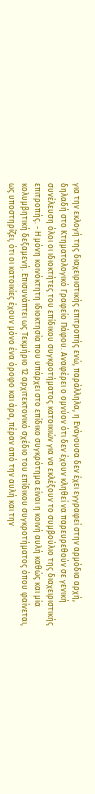για την εκλογή της διαχειριστικής επιτροπής ενώ, παράλληλα, η Ενάγουσα δεν έχει εγγραφεί στην αρμόδια αρχή, δηλαδή στο Κτηματολογικό Γραφείο Πάφου. Αναφέρει ο ομνύον ότι δεν έχουν κληθεί να παρευρεθούν σε γενική συνέλευση όλοι οι ιδιοκτήτες του επίδικου συγκροτήματος κατοικιών για να εκλέξουν το συμβούλιο της διαχειριστικής επιτροπής. - Η μόνη κοινόκτητη ιδιοκτησία που υπάρχει στο επίδικο συγκρότημα είναι η κοινή αυλή καθώς και μία κολυμβητική δεξαμενή. Επισυνάπτει ως Τεκμήριο 12 αρχιτεκτονικό σχέδιο του επίδικου συγκροτήματος όπου φαίνεται, ως υποστηρίζει, ότι οι κατοικίες έχουν μόνο ένα όροφο και άρα, πέραν από την αυλή και την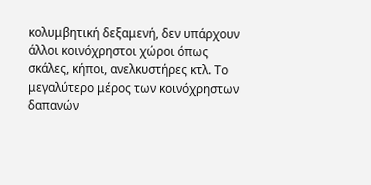κολυμβητική δεξαμενή, δεν υπάρχουν άλλοι κοινόχρηστοι χώροι όπως σκάλες, κήποι, ανελκυστήρες κτλ. Το μεγαλύτερο μέρος των κοινόχρηστων δαπανών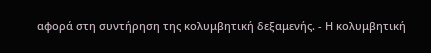αφορά στη συντήρηση της κολυμβητική δεξαμενής. - Η κολυμβητική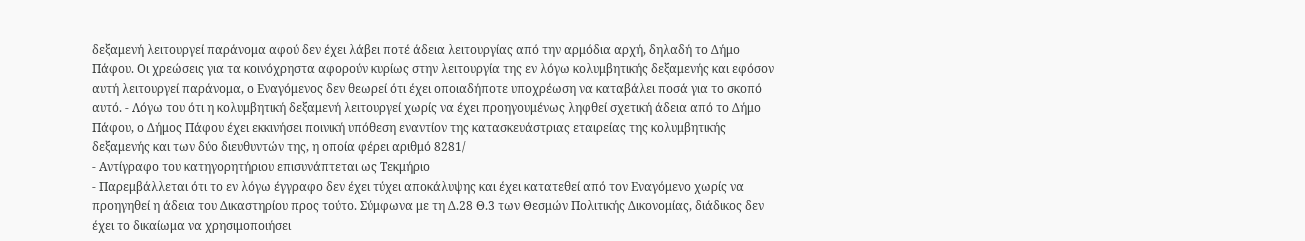δεξαμενή λειτουργεί παράνομα αφού δεν έχει λάβει ποτέ άδεια λειτουργίας από την αρμόδια αρχή, δηλαδή το Δήμο Πάφου. Οι χρεώσεις για τα κοινόχρηστα αφορούν κυρίως στην λειτουργία της εν λόγω κολυμβητικής δεξαμενής και εφόσον αυτή λειτουργεί παράνομα, ο Εναγόμενος δεν θεωρεί ότι έχει οποιαδήποτε υποχρέωση να καταβάλει ποσά για το σκοπό αυτό. - Λόγω του ότι η κολυμβητική δεξαμενή λειτουργεί χωρίς να έχει προηγουμένως ληφθεί σχετική άδεια από το Δήμο Πάφου, ο Δήμος Πάφου έχει εκκινήσει ποινική υπόθεση εναντίον της κατασκευάστριας εταιρείας της κολυμβητικής δεξαμενής και των δύο διευθυντών της, η οποία φέρει αριθμό 8281/
- Αντίγραφο του κατηγορητήριου επισυνάπτεται ως Τεκμήριο
- Παρεμβάλλεται ότι το εν λόγω έγγραφο δεν έχει τύχει αποκάλυψης και έχει κατατεθεί από τον Εναγόμενο χωρίς να προηγηθεί η άδεια του Δικαστηρίου προς τούτο. Σύμφωνα με τη Δ.28 Θ.3 των Θεσμών Πολιτικής Δικονομίας, διάδικος δεν έχει το δικαίωμα να χρησιμοποιήσει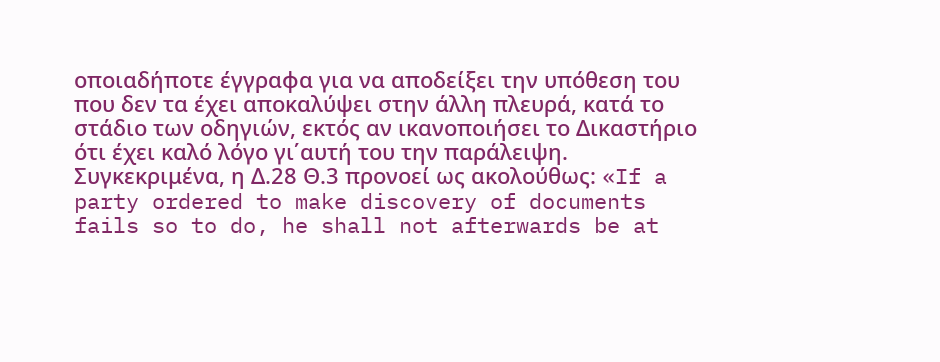οποιαδήποτε έγγραφα για να αποδείξει την υπόθεση του που δεν τα έχει αποκαλύψει στην άλλη πλευρά, κατά το στάδιο των οδηγιών, εκτός αν ικανοποιήσει το Δικαστήριο ότι έχει καλό λόγο γι΄αυτή του την παράλειψη. Συγκεκριμένα, η Δ.28 Θ.3 προνοεί ως ακολούθως: «If a party ordered to make discovery of documents fails so to do, he shall not afterwards be at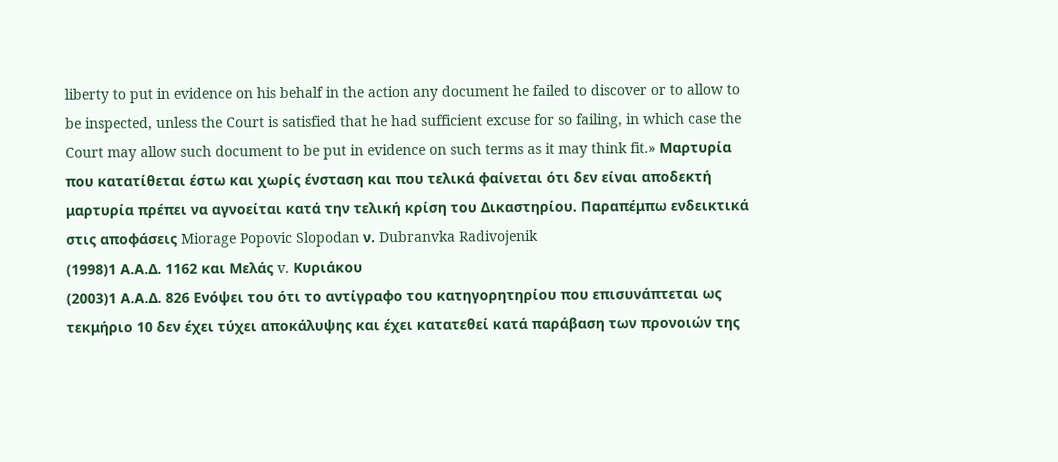liberty to put in evidence on his behalf in the action any document he failed to discover or to allow to be inspected, unless the Court is satisfied that he had sufficient excuse for so failing, in which case the Court may allow such document to be put in evidence on such terms as it may think fit.» Μαρτυρία που κατατίθεται έστω και χωρίς ένσταση και που τελικά φαίνεται ότι δεν είναι αποδεκτή μαρτυρία πρέπει να αγνοείται κατά την τελική κρίση του Δικαστηρίου. Παραπέμπω ενδεικτικά στις αποφάσεις Miorage Popovic Slopodan ν. Dubranvka Radivojenik
(1998)1 Α.Α.Δ. 1162 και Μελάς v. Κυριάκου
(2003)1 Α.Α.Δ. 826 Ενόψει του ότι το αντίγραφο του κατηγορητηρίου που επισυνάπτεται ως τεκμήριο 10 δεν έχει τύχει αποκάλυψης και έχει κατατεθεί κατά παράβαση των προνοιών της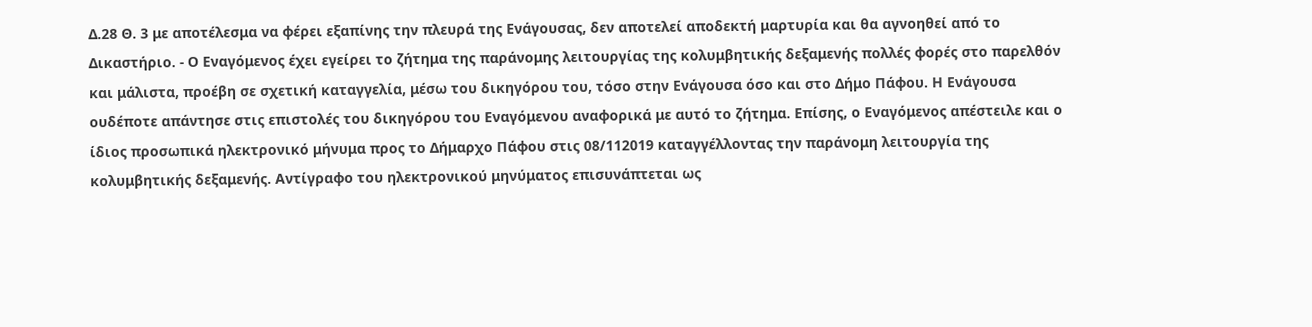Δ.28 Θ. 3 με αποτέλεσμα να φέρει εξαπίνης την πλευρά της Ενάγουσας, δεν αποτελεί αποδεκτή μαρτυρία και θα αγνοηθεί από το Δικαστήριο. - Ο Εναγόμενος έχει εγείρει το ζήτημα της παράνομης λειτουργίας της κολυμβητικής δεξαμενής πολλές φορές στο παρελθόν και μάλιστα, προέβη σε σχετική καταγγελία, μέσω του δικηγόρου του, τόσο στην Ενάγουσα όσο και στο Δήμο Πάφου. Η Ενάγουσα ουδέποτε απάντησε στις επιστολές του δικηγόρου του Εναγόμενου αναφορικά με αυτό το ζήτημα. Επίσης, ο Εναγόμενος απέστειλε και ο ίδιος προσωπικά ηλεκτρονικό μήνυμα προς το Δήμαρχο Πάφου στις 08/112019 καταγγέλλοντας την παράνομη λειτουργία της κολυμβητικής δεξαμενής. Αντίγραφο του ηλεκτρονικού μηνύματος επισυνάπτεται ως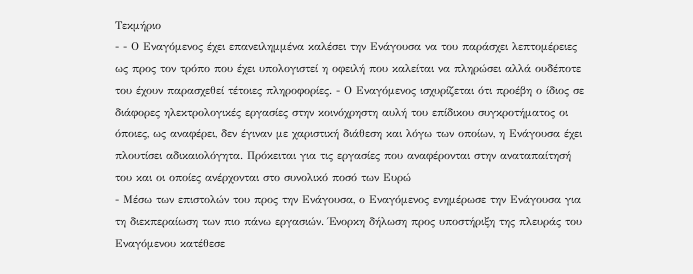Τεκμήριο
- - Ο Εναγόμενος έχει επανειλημμένα καλέσει την Ενάγουσα να του παράσχει λεπτομέρειες ως προς τον τρόπο που έχει υπολογιστεί η οφειλή που καλείται να πληρώσει αλλά ουδέποτε του έχουν παρασχεθεί τέτοιες πληροφορίες. - Ο Εναγόμενος ισχυρίζεται ότι προέβη ο ίδιος σε διάφορες ηλεκτρολογικές εργασίες στην κοινόχρηστη αυλή του επίδικου συγκροτήματος οι όποιες, ως αναφέρει, δεν έγιναν με χαριστική διάθεση και λόγω των οποίων, η Ενάγουσα έχει πλουτίσει αδικαιολόγητα. Πρόκειται για τις εργασίες που αναφέρονται στην αναταπαίτησή του και οι οποίες ανέρχονται στο συνολικό ποσό των Ευρώ
- Μέσω των επιστολών του προς την Ενάγουσα, ο Εναγόμενος ενημέρωσε την Ενάγουσα για τη διεκπεραίωση των πιο πάνω εργασιών. Ένορκη δήλωση προς υποστήριξη της πλευράς του Εναγόμενου κατέθεσε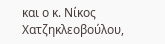και ο κ. Νίκος Χατζηκλεοβούλου,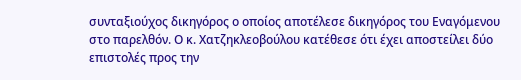συνταξιούχος δικηγόρος ο οποίος αποτέλεσε δικηγόρος του Εναγόμενου στο παρελθόν. Ο κ. Χατζηκλεοβούλου κατέθεσε ότι έχει αποστείλει δύο επιστολές προς την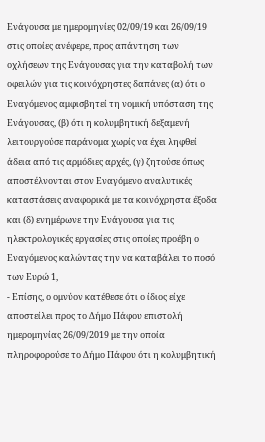Ενάγουσα με ημερομηνίες 02/09/19 και 26/09/19 στις οποίες ανέφερε, προς απάντηση των οχλήσεων της Ενάγουσας για την καταβολή των οφειλών για τις κοινόχρηστες δαπάνες (α) ότι ο Εναγόμενος αμφισβητεί τη νομική υπόσταση της Ενάγουσας, (β) ότι η κολυμβητική δεξαμενή λειτουργούσε παράνομα χωρίς να έχει ληφθεί άδεια από τις αρμόδιες αρχές, (γ) ζητούσε όπως αποστέλνονται στον Εναγόμενο αναλυτικές καταστάσεις αναφορικά με τα κοινόχρηστα έξοδα και (δ) ενημέρωνε την Ενάγουσα για τις ηλεκτρολογικές εργασίες στις οποίες προέβη ο Εναγόμενος καλώντας την να καταβάλει το ποσό των Ευρώ 1,
- Επίσης, ο ομνύον κατέθεσε ότι ο ίδιος είχε αποστείλει προς το Δήμο Πάφου επιστολή ημερομηνίας 26/09/2019 με την οποία πληροφορούσε το Δήμο Πάφου ότι η κολυμβητική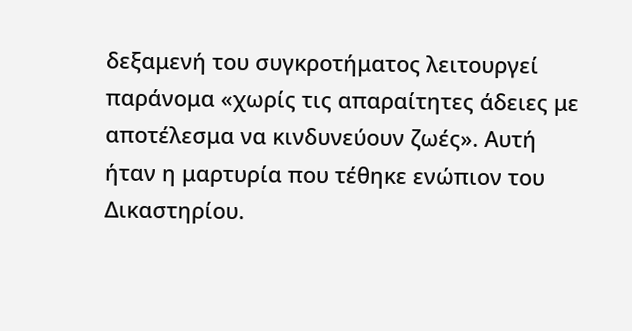δεξαμενή του συγκροτήματος λειτουργεί παράνομα «χωρίς τις απαραίτητες άδειες με αποτέλεσμα να κινδυνεύουν ζωές». Αυτή ήταν η μαρτυρία που τέθηκε ενώπιον του Δικαστηρίου.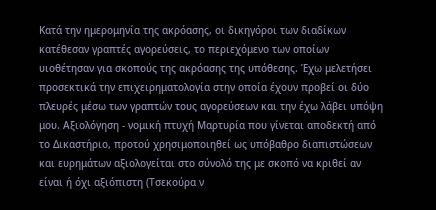Κατά την ημερομηνία της ακρόασης, οι δικηγόροι των διαδίκων κατέθεσαν γραπτές αγορεύσεις, το περιεχόμενο των οποίων υιοθέτησαν για σκοπούς της ακρόασης της υπόθεσης. Έχω μελετήσει προσεκτικά την επιχειρηματολογία στην οποία έχουν προβεί οι δύο πλευρές μέσω των γραπτών τους αγορεύσεων και την έχω λάβει υπόψη μου. Αξιολόγηση - νομική πτυχή Μαρτυρία που γίνεται αποδεκτή από το Δικαστήριο, προτού χρησιμοποιηθεί ως υπόβαθρο διαπιστώσεων και ευρημάτων αξιολογείται στο σύνολό της με σκοπό να κριθεί αν είναι ή όχι αξιόπιστη (Τσεκούρα ν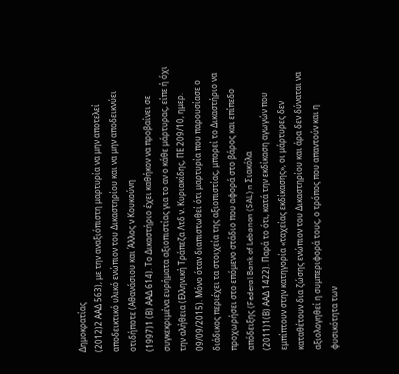Δημοκρατίας
(2012)2 ΑΑΔ 563), με την αναξιόπιστη μαρτυρία να μην αποτελεί αποδεικτικό υλικό ενώπιον του Δικαστηρίου και να μην αποδεικνύει οτιδήποτε (Αθανάσιου και Άλλος ν Κουκούνη
(1997)1 (Β) ΑΑΔ 614). Το Δικαστήριο έχει καθήκον να προβαίνει σε συγκεκριμένα ευρήματα αξιοπιστίας για το αν ο κάθε μάρτυρας, είπε ή όχι την αλήθεια (Ελληνική Τράπεζα Λτδ ν. Κυριακίδης, ΠΕ 209/10, ημερ. 09/09/2015). Μόνο όταν διαπιστωθεί ότι μαρτυρία που παρουσίασε ο διάδικος περιέχει τα στοιχεία της αξιοπιστίας, μπορεί το Δικαστήριο να προχωρήσει στο επόμενο στάδιο που αφορά στο βάρος και επίπεδο απόδειξης (Federal Bank of Lebanon (SAL) n Σιακόλα
(2011)1(Β) ΑΑΔ 1422). Παρά το ότι, κατά την εκδίκαση αγωγών που εμπίπτουν στην κατηγορία «ταχείας εκδίκασης», οι μάρτυρες δεν καταθέτουν δια ζώσης ενώπιον του Δικαστηρίου και άρα δεν δύναται να αξιολογηθεί η συμπεριφορά τους, ο τρόπος που απαντούν και η φυσικότητα των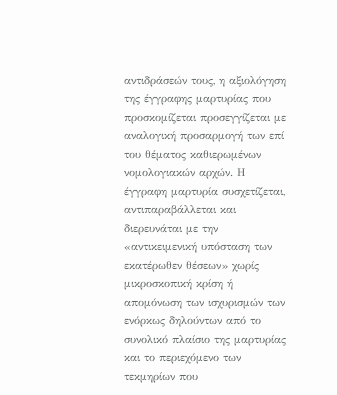αντιδράσεών τους, η αξιολόγηση της έγγραφης μαρτυρίας που προσκομίζεται προσεγγίζεται με αναλογική προσαρμογή των επί του θέματος καθιερωμένων νομολογιακών αρχών. Η έγγραφη μαρτυρία συσχετίζεται, αντιπαραβάλλεται και διερευνάται με την «αντικειμενική υπόσταση των εκατέρωθεν θέσεων» χωρίς μικροσκοπική κρίση ή απομόνωση των ισχυρισμών των ενόρκως δηλούντων από το συνολικό πλαίσιο της μαρτυρίας και το περιεχόμενο των τεκμηρίων που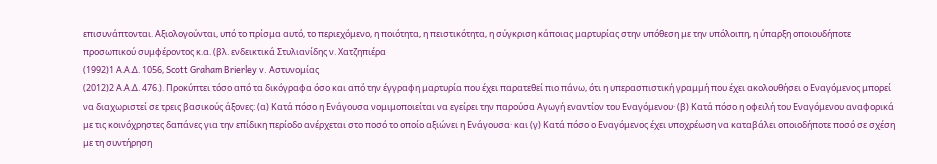επισυνάπτονται. Αξιολογούνται, υπό το πρίσμα αυτό, το περιεχόμενο, η ποιότητα, η πειστικότητα, η σύγκριση κάποιας μαρτυρίας στην υπόθεση με την υπόλοιπη, η ύπαρξη οποιουδήποτε προσωπικού συμφέροντος κ.α. (βλ. ενδεικτικά Στυλιανίδης ν. Χατζηπιέρα
(1992)1 Α.Α.Δ. 1056, Scott Graham Brierley v. Αστυνομίας
(2012)2 Α.Α.Δ. 476.). Προκύπτει τόσο από τα δικόγραφα όσο και από την έγγραφη μαρτυρία που έχει παρατεθεί πιο πάνω, ότι η υπερασπιστική γραμμή που έχει ακολουθήσει ο Εναγόμενος μπορεί να διαχωριστεί σε τρεις βασικούς άξονες: (α) Κατά πόσο η Ενάγουσα νομιμοποιείται να εγείρει την παρούσα Αγωγή εναντίον του Εναγόμενου· (β) Κατά πόσο η οφειλή του Εναγόμενου αναφορικά με τις κοινόχρηστες δαπάνες για την επίδικη περίοδο ανέρχεται στο ποσό το οποίο αξιώνει η Ενάγουσα· και (γ) Κατά πόσο ο Εναγόμενος έχει υποχρέωση να καταβάλει οποιοδήποτε ποσό σε σχέση με τη συντήρηση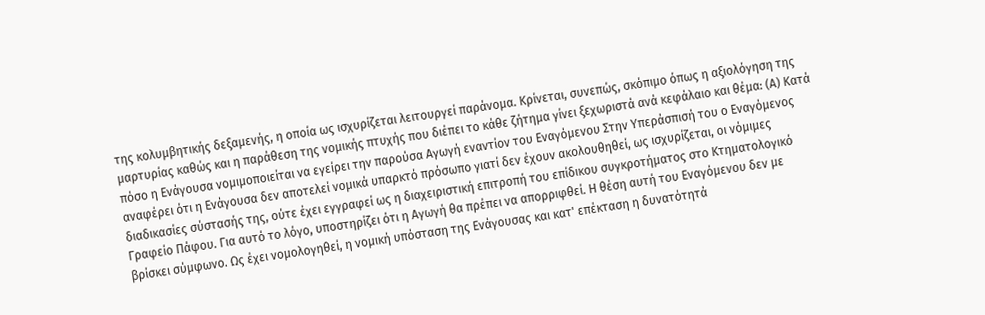της κολυμβητικής δεξαμενής, η οποία ως ισχυρίζεται λειτουργεί παράνομα. Κρίνεται, συνεπώς, σκόπιμο όπως η αξιολόγηση της μαρτυρίας καθώς και η παράθεση της νομικής πτυχής που διέπει το κάθε ζήτημα γίνει ξεχωριστά ανά κεφάλαιο και θέμα: (Α) Κατά πόσο η Ενάγουσα νομιμοποιείται να εγείρει την παρούσα Αγωγή εναντίον του Εναγόμενου Στην Υπεράσπισή του ο Εναγόμενος αναφέρει ότι η Ενάγουσα δεν αποτελεί νομικά υπαρκτό πρόσωπο γιατί δεν έχουν ακολουθηθεί, ως ισχυρίζεται, οι νόμιμες διαδικασίες σύστασής της, ούτε έχει εγγραφεί ως η διαχειριστική επιτροπή του επίδικου συγκροτήματος στο Κτηματολογικό Γραφείο Πάφου. Για αυτό το λόγο, υποστηρίζει ότι η Αγωγή θα πρέπει να απορριφθεί. Η θέση αυτή του Εναγόμενου δεν με βρίσκει σύμφωνο. Ως έχει νομολογηθεί, η νομική υπόσταση της Ενάγουσας και κατ' επέκταση η δυνατότητά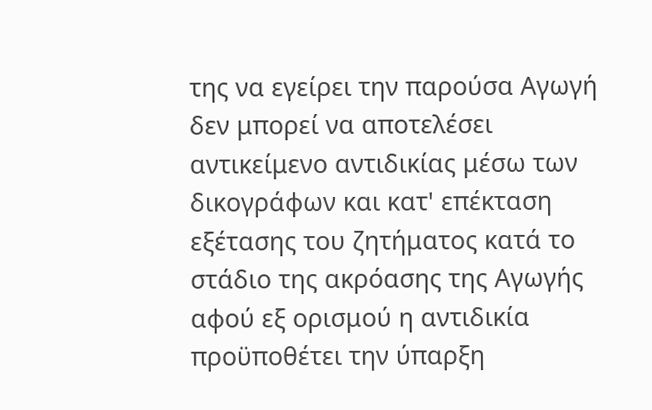της να εγείρει την παρούσα Αγωγή δεν μπορεί να αποτελέσει αντικείμενο αντιδικίας μέσω των δικογράφων και κατ' επέκταση εξέτασης του ζητήματος κατά το στάδιο της ακρόασης της Αγωγής αφού εξ ορισμού η αντιδικία προϋποθέτει την ύπαρξη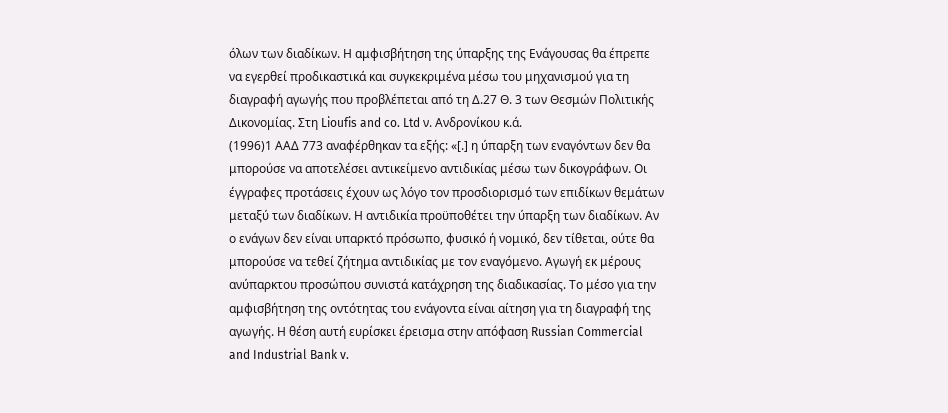όλων των διαδίκων. Η αμφισβήτηση της ύπαρξης της Ενάγουσας θα έπρεπε να εγερθεί προδικαστικά και συγκεκριμένα μέσω του μηχανισμού για τη διαγραφή αγωγής που προβλέπεται από τη Δ.27 Θ. 3 των Θεσμών Πολιτικής Δικονομίας. Στη Lioufis and co. Ltd ν. Ανδρονίκου κ.ά.
(1996)1 ΑΑΔ 773 αναφέρθηκαν τα εξής: «[.] η ύπαρξη των εναγόντων δεν θα μπορούσε να αποτελέσει αντικείμενο αντιδικίας μέσω των δικογράφων. Οι έγγραφες προτάσεις έχουν ως λόγο τον προσδιορισμό των επιδίκων θεμάτων μεταξύ των διαδίκων. Η αντιδικία προϋποθέτει την ύπαρξη των διαδίκων. Αν ο ενάγων δεν είναι υπαρκτό πρόσωπο, φυσικό ή νομικό, δεν τίθεται, ούτε θα μπορούσε να τεθεί ζήτημα αντιδικίας με τον εναγόμενο. Αγωγή εκ μέρους ανύπαρκτου προσώπου συνιστά κατάχρηση της διαδικασίας. Το μέσο για την αμφισβήτηση της οντότητας του ενάγοντα είναι αίτηση για τη διαγραφή της αγωγής. Η θέση αυτή ευρίσκει έρεισμα στην απόφαση Russian Commercial and Industrial Bank v.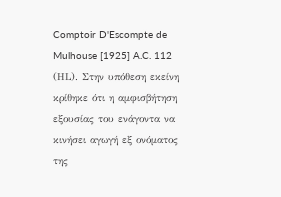Comptoir D'Escompte de Mulhouse [1925] A.C. 112 (ΗL). Στην υπόθεση εκείνη κρίθηκε ότι η αμφισβήτηση εξουσίας του ενάγοντα να κινήσει αγωγή εξ ονόματος της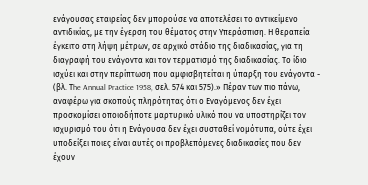ενάγουσας εταιρείας δεν μπορούσε να αποτελέσει το αντικείμενο αντιδικίας, με την έγερση του θέματος στην Υπεράσπιση. Η θεραπεία έγκειτο στη λήψη μέτρων, σε αρχικό στάδιο της διαδικασίας, για τη διαγραφή του ενάγοντα και τον τερματισμό της διαδικασίας. Το ίδιο ισχύει και στην περίπτωση που αμφισβητείται η ύπαρξη του ενάγοντα - (βλ. Τhe Annual Practice 1958, σελ. 574 και 575).» Πέραν των πιο πάνω, αναφέρω για σκοπούς πληρότητας ότι ο Εναγόμενος δεν έχει προσκομίσει οποιοδήποτε μαρτυρικό υλικό που να υποστηρίζει τον ισχυρισμό του ότι η Ενάγουσα δεν έχει συσταθεί νομότυπα, ούτε έχει υποδείξει ποιες είναι αυτές οι προβλεπόμενες διαδικασίες που δεν έχουν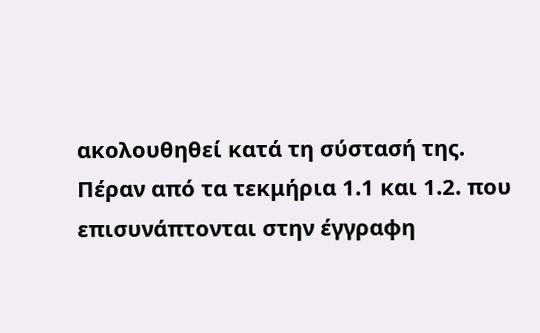ακολουθηθεί κατά τη σύστασή της. Πέραν από τα τεκμήρια 1.1 και 1.2. που επισυνάπτονται στην έγγραφη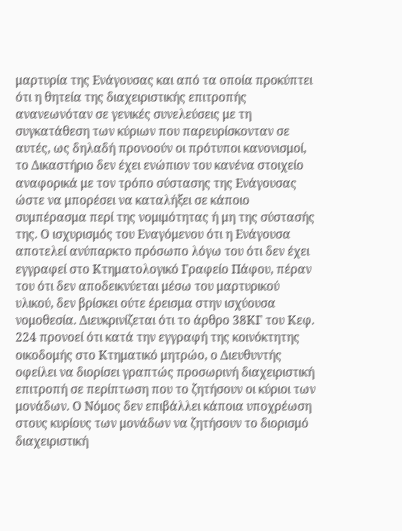μαρτυρία της Ενάγουσας και από τα οποία προκύπτει ότι η θητεία της διαχειριστικής επιτροπής ανανεωνόταν σε γενικές συνελεύσεις με τη συγκατάθεση των κύριων που παρευρίσκονταν σε αυτές, ως δηλαδή προνοούν οι πρότυποι κανονισμοί, το Δικαστήριο δεν έχει ενώπιον του κανένα στοιχείο αναφορικά με τον τρόπο σύστασης της Ενάγουσας ώστε να μπορέσει να καταλήξει σε κάποιο συμπέρασμα περί της νομιμότητας ή μη της σύστασής της. Ο ισχυρισμός του Εναγόμενου ότι η Ενάγουσα αποτελεί ανύπαρκτο πρόσωπο λόγω του ότι δεν έχει εγγραφεί στο Κτηματολογικό Γραφείο Πάφου, πέραν του ότι δεν αποδεικνύεται μέσω του μαρτυρικού υλικού, δεν βρίσκει ούτε έρεισμα στην ισχύουσα νομοθεσία. Διευκρινίζεται ότι το άρθρο 38ΚΓ του Κεφ. 224 προνοεί ότι κατά την εγγραφή της κοινόκτητης οικοδομής στο Κτηματικό μητρώο, ο Διευθυντής οφείλει να διορίσει γραπτώς προσωρινή διαχειριστική επιτροπή σε περίπτωση που το ζητήσουν οι κύριοι των μονάδων. Ο Νόμος δεν επιβάλλει κάποια υποχρέωση στους κυρίους των μονάδων να ζητήσουν το διορισμό διαχειριστική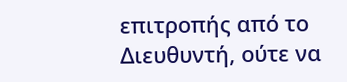επιτροπής από το Διευθυντή, ούτε να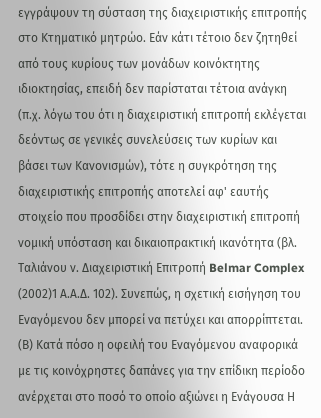εγγράψουν τη σύσταση της διαχειριστικής επιτροπής στο Κτηματικό μητρώο. Εάν κάτι τέτοιο δεν ζητηθεί από τους κυρίους των μονάδων κοινόκτητης ιδιοκτησίας, επειδή δεν παρίσταται τέτοια ανάγκη (π.χ. λόγω του ότι η διαχειριστική επιτροπή εκλέγεται δεόντως σε γενικές συνελεύσεις των κυρίων και βάσει των Κανονισμών), τότε η συγκρότηση της διαχειριστικής επιτροπής αποτελεί αφ' εαυτής στοιχείο που προσδίδει στην διαχειριστική επιτροπή νομική υπόσταση και δικαιοπρακτική ικανότητα (βλ. Ταλιάνου ν. Διαχειριστική Επιτροπή Belmar Complex
(2002)1 Α.Α.Δ. 102). Συνεπώς, η σχετική εισήγηση του Εναγόμενου δεν μπορεί να πετύχει και απορρίπτεται. (Β) Κατά πόσο η οφειλή του Εναγόμενου αναφορικά με τις κοινόχρηστες δαπάνες για την επίδικη περίοδο ανέρχεται στο ποσό το οποίο αξιώνει η Ενάγουσα Η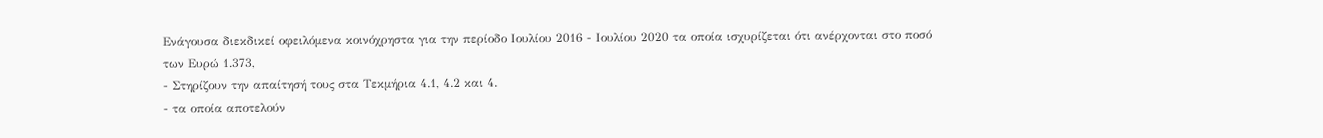Ενάγουσα διεκδικεί οφειλόμενα κοινόχρηστα για την περίοδο Ιουλίου 2016 - Ιουλίου 2020 τα οποία ισχυρίζεται ότι ανέρχονται στο ποσό των Ευρώ 1.373,
- Στηρίζουν την απαίτησή τους στα Τεκμήρια 4.1, 4.2 και 4.
- τα οποία αποτελούν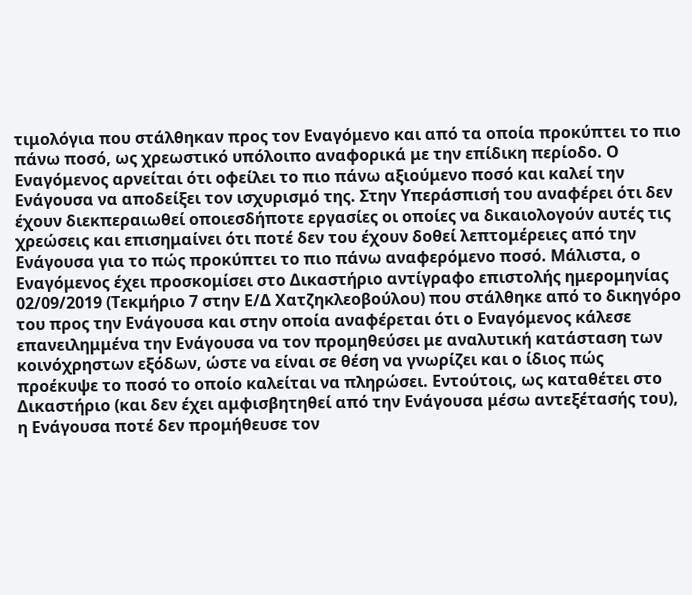τιμολόγια που στάλθηκαν προς τον Εναγόμενο και από τα οποία προκύπτει το πιο πάνω ποσό, ως χρεωστικό υπόλοιπο αναφορικά με την επίδικη περίοδο. Ο Εναγόμενος αρνείται ότι οφείλει το πιο πάνω αξιούμενο ποσό και καλεί την Ενάγουσα να αποδείξει τον ισχυρισμό της. Στην Υπεράσπισή του αναφέρει ότι δεν έχουν διεκπεραιωθεί οποιεσδήποτε εργασίες οι οποίες να δικαιολογούν αυτές τις χρεώσεις και επισημαίνει ότι ποτέ δεν του έχουν δοθεί λεπτομέρειες από την Ενάγουσα για το πώς προκύπτει το πιο πάνω αναφερόμενο ποσό. Μάλιστα, ο Εναγόμενος έχει προσκομίσει στο Δικαστήριο αντίγραφο επιστολής ημερομηνίας 02/09/2019 (Τεκμήριο 7 στην Ε/Δ Χατζηκλεοβούλου) που στάλθηκε από το δικηγόρο του προς την Ενάγουσα και στην οποία αναφέρεται ότι ο Εναγόμενος κάλεσε επανειλημμένα την Ενάγουσα να τον προμηθεύσει με αναλυτική κατάσταση των κοινόχρηστων εξόδων, ώστε να είναι σε θέση να γνωρίζει και ο ίδιος πώς προέκυψε το ποσό το οποίο καλείται να πληρώσει. Εντούτοις, ως καταθέτει στο Δικαστήριο (και δεν έχει αμφισβητηθεί από την Ενάγουσα μέσω αντεξέτασής του), η Ενάγουσα ποτέ δεν προμήθευσε τον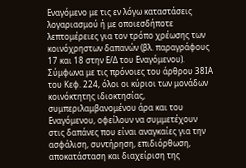Εναγόμενο με τις εν λόγω καταστάσεις λογαριασμού ή με οποιεσδήποτε λεπτομέρειες για τον τρόπο χρέωσης των κοινόχρηστων δαπανών (βλ. παραγράφους 17 και 18 στην Ε/Δ του Εναγόμενου). Σύμφωνα με τις πρόνοιες του άρθρου 38ΙΑ του Κεφ. 224, όλοι οι κύριοι των μονάδων κοινόκτητης ιδιοκτησίας, συμπεριλαμβανομένου άρα και του Εναγόμενου, οφείλουν να συμμετέχουν στις δαπάνες που είναι αναγκαίες για την ασφάλιση, συντήρηση, επιδιόρθωση, αποκατάσταση και διαχείριση της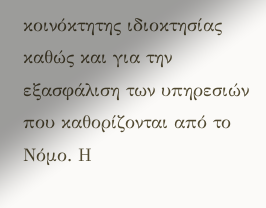κοινόκτητης ιδιοκτησίας καθώς και για την εξασφάλιση των υπηρεσιών που καθορίζονται από το Νόμο. Η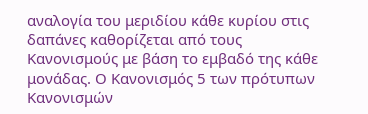αναλογία του μεριδίου κάθε κυρίου στις δαπάνες καθορίζεται από τους Κανονισμούς με βάση το εμβαδό της κάθε μονάδας. Ο Κανονισμός 5 των πρότυπων Κανονισμών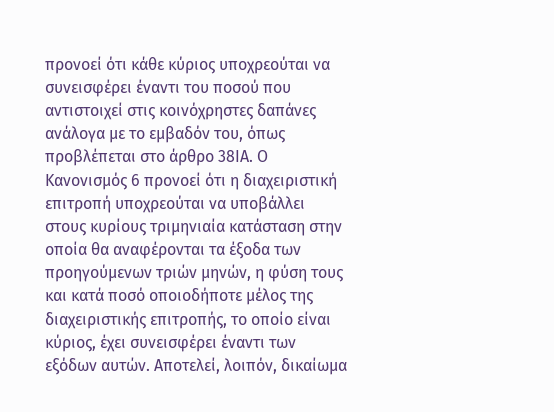προνοεί ότι κάθε κύριος υποχρεούται να συνεισφέρει έναντι του ποσού που αντιστοιχεί στις κοινόχρηστες δαπάνες ανάλογα με το εμβαδόν του, όπως προβλέπεται στο άρθρο 38ΙΑ. Ο Κανονισμός 6 προνοεί ότι η διαχειριστική επιτροπή υποχρεούται να υποβάλλει στους κυρίους τριμηνιαία κατάσταση στην οποία θα αναφέρονται τα έξοδα των προηγούμενων τριών μηνών, η φύση τους και κατά ποσό οποιοδήποτε μέλος της διαχειριστικής επιτροπής, το οποίο είναι κύριος, έχει συνεισφέρει έναντι των εξόδων αυτών. Αποτελεί, λοιπόν, δικαίωμα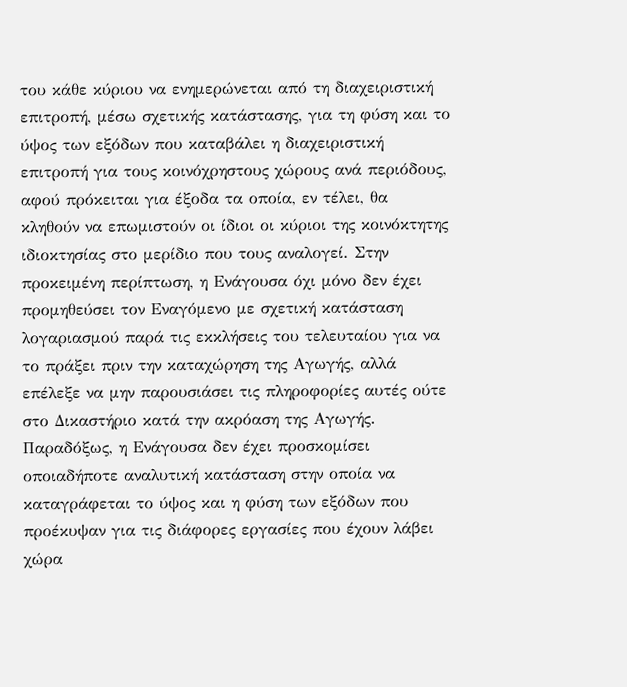του κάθε κύριου να ενημερώνεται από τη διαχειριστική επιτροπή, μέσω σχετικής κατάστασης, για τη φύση και το ύψος των εξόδων που καταβάλει η διαχειριστική επιτροπή για τους κοινόχρηστους χώρους ανά περιόδους, αφού πρόκειται για έξοδα τα οποία, εν τέλει, θα κληθούν να επωμιστούν οι ίδιοι οι κύριοι της κοινόκτητης ιδιοκτησίας στο μερίδιο που τους αναλογεί. Στην προκειμένη περίπτωση, η Ενάγουσα όχι μόνο δεν έχει προμηθεύσει τον Εναγόμενο με σχετική κατάσταση λογαριασμού παρά τις εκκλήσεις του τελευταίου για να το πράξει πριν την καταχώρηση της Αγωγής, αλλά επέλεξε να μην παρουσιάσει τις πληροφορίες αυτές ούτε στο Δικαστήριο κατά την ακρόαση της Αγωγής. Παραδόξως, η Ενάγουσα δεν έχει προσκομίσει οποιαδήποτε αναλυτική κατάσταση στην οποία να καταγράφεται το ύψος και η φύση των εξόδων που προέκυψαν για τις διάφορες εργασίες που έχουν λάβει χώρα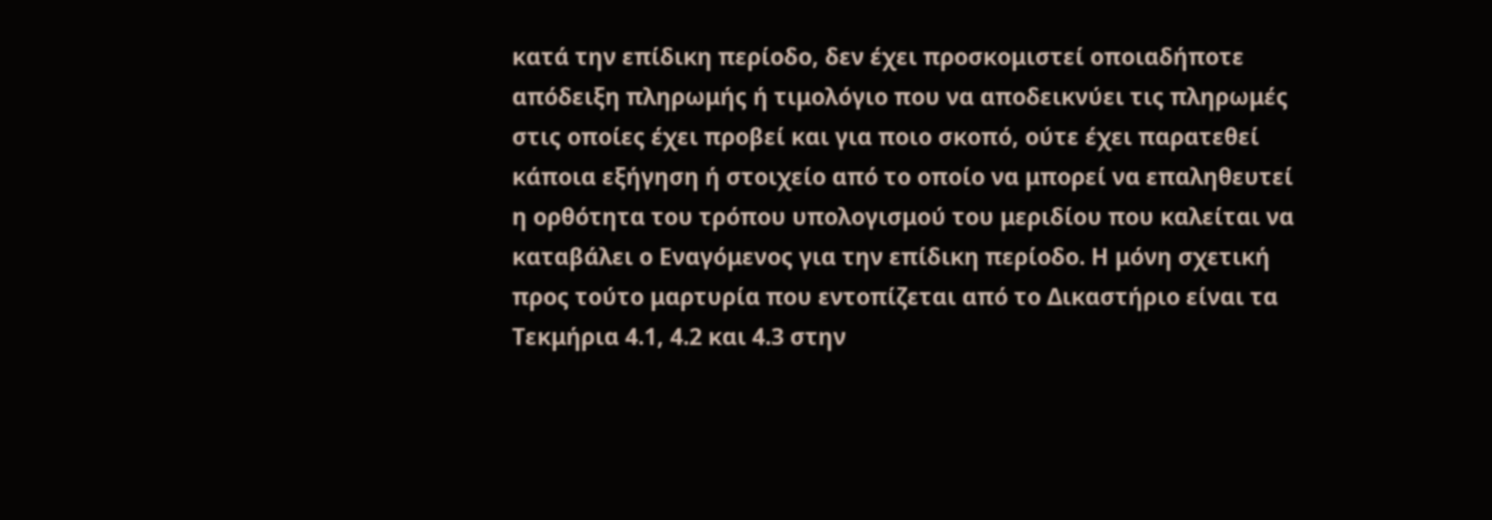κατά την επίδικη περίοδο, δεν έχει προσκομιστεί οποιαδήποτε απόδειξη πληρωμής ή τιμολόγιο που να αποδεικνύει τις πληρωμές στις οποίες έχει προβεί και για ποιο σκοπό, ούτε έχει παρατεθεί κάποια εξήγηση ή στοιχείο από το οποίο να μπορεί να επαληθευτεί η ορθότητα του τρόπου υπολογισμού του μεριδίου που καλείται να καταβάλει ο Εναγόμενος για την επίδικη περίοδο. Η μόνη σχετική προς τούτο μαρτυρία που εντοπίζεται από το Δικαστήριο είναι τα Τεκμήρια 4.1, 4.2 και 4.3 στην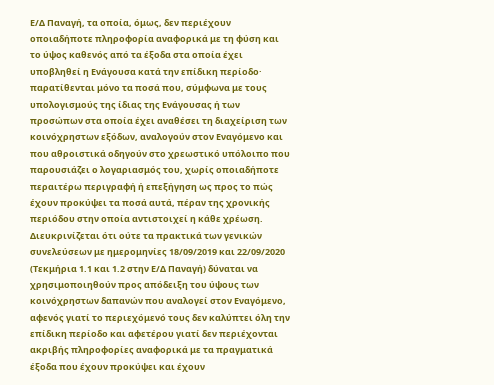Ε/Δ Παναγή, τα οποία, όμως, δεν περιέχουν οποιαδήποτε πληροφορία αναφορικά με τη φύση και το ύψος καθενός από τα έξοδα στα οποία έχει υποβληθεί η Ενάγουσα κατά την επίδικη περίοδο· παρατίθενται μόνο τα ποσά που, σύμφωνα με τους υπολογισμούς της ίδιας της Ενάγουσας ή των προσώπων στα οποία έχει αναθέσει τη διαχείριση των κοινόχρηστων εξόδων, αναλογούν στον Εναγόμενο και που αθροιστικά οδηγούν στο χρεωστικό υπόλοιπο που παρουσιάζει ο λογαριασμός του, χωρίς οποιαδήποτε περαιτέρω περιγραφή ή επεξήγηση ως προς το πώς έχουν προκύψει τα ποσά αυτά, πέραν της χρονικής περιόδου στην οποία αντιστοιχεί η κάθε χρέωση. Διευκρινίζεται ότι ούτε τα πρακτικά των γενικών συνελεύσεων με ημερομηνίες 18/09/2019 και 22/09/2020 (Τεκμήρια 1.1 και 1.2 στην Ε/Δ Παναγή) δύναται να χρησιμοποιηθούν προς απόδειξη του ύψους των κοινόχρηστων δαπανών που αναλογεί στον Εναγόμενο, αφενός γιατί το περιεχόμενό τους δεν καλύπτει όλη την επίδικη περίοδο και αφετέρου γιατί δεν περιέχονται ακριβής πληροφορίες αναφορικά με τα πραγματικά έξοδα που έχουν προκύψει και έχουν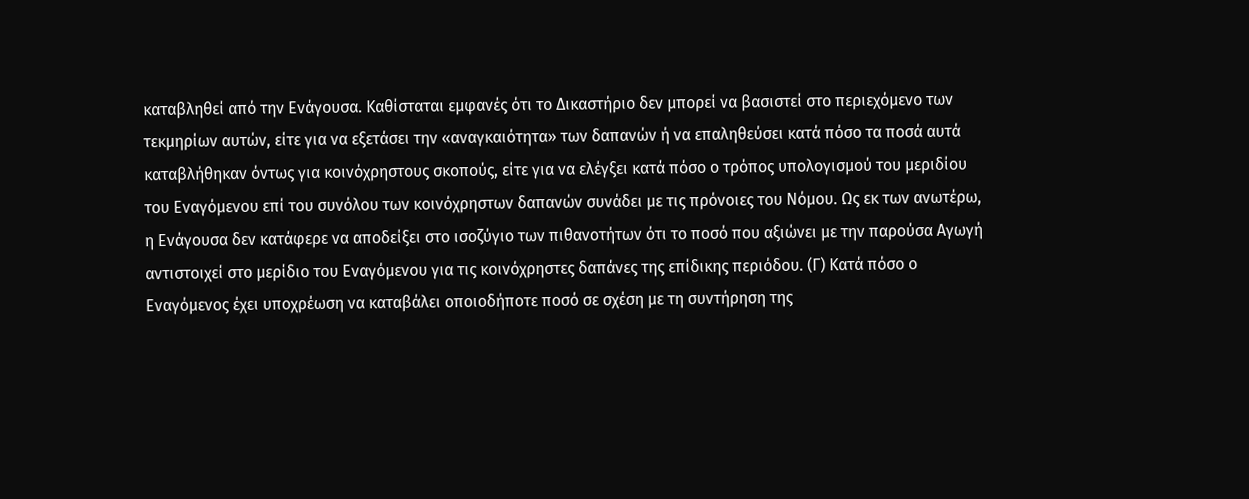καταβληθεί από την Ενάγουσα. Καθίσταται εμφανές ότι το Δικαστήριο δεν μπορεί να βασιστεί στο περιεχόμενο των τεκμηρίων αυτών, είτε για να εξετάσει την «αναγκαιότητα» των δαπανών ή να επαληθεύσει κατά πόσο τα ποσά αυτά καταβλήθηκαν όντως για κοινόχρηστους σκοπούς, είτε για να ελέγξει κατά πόσο ο τρόπος υπολογισμού του μεριδίου του Εναγόμενου επί του συνόλου των κοινόχρηστων δαπανών συνάδει με τις πρόνοιες του Νόμου. Ως εκ των ανωτέρω, η Ενάγουσα δεν κατάφερε να αποδείξει στο ισοζύγιο των πιθανοτήτων ότι το ποσό που αξιώνει με την παρούσα Αγωγή αντιστοιχεί στο μερίδιο του Εναγόμενου για τις κοινόχρηστες δαπάνες της επίδικης περιόδου. (Γ) Κατά πόσο ο Εναγόμενος έχει υποχρέωση να καταβάλει οποιοδήποτε ποσό σε σχέση με τη συντήρηση της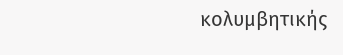κολυμβητικής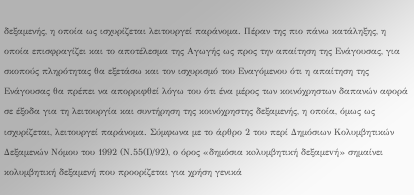δεξαμενής, η οποία ως ισχυρίζεται λειτουργεί παράνομα. Πέραν της πιο πάνω κατάληξης, η οποία επισφραγίζει και το αποτέλεσμα της Αγωγής ως προς την απαίτηση της Ενάγουσας, για σκοπούς πληρότητας θα εξετάσω και τον ισχυρισμό του Εναγόμενου ότι η απαίτηση της Ενάγουσας θα πρέπει να απορριφθεί λόγω του ότι ένα μέρος των κοινόχρηστων δαπανών αφορά σε έξοδα για τη λειτουργία και συντήρηση της κοινόχρηστης δεξαμενής, η οποία, όμως ως ισχυρίζεται, λειτουργεί παράνομα. Σύμφωνα με το άρθρο 2 του περί Δημόσιων Κολυμβητικών Δεξαμενών Νόμου του 1992 (Ν.55(Ι)/92), ο όρος «δημόσια κoλυμβητική δεξαμεvή» σημαίνει κολυμβητική δεξαμενή που προορίζεται για χρήση γενικά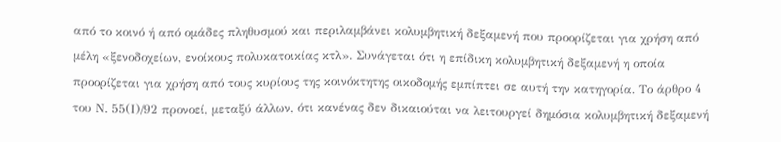από το κοινό ή από ομάδες πληθυσμού και περιλαμβάνει κολυμβητική δεξαμενή που προορίζεται για χρήση από μέλη «ξενοδοχείων, ενοίκους πολυκατοικίας κτλ». Συνάγεται ότι η επίδικη κολυμβητική δεξαμενή η οποία προορίζεται για χρήση από τους κυρίους της κοινόκτητης οικοδομής εμπίπτει σε αυτή την κατηγορία. Το άρθρο 4 του Ν. 55(Ι)/92 προνοεί, μεταξύ άλλων, ότι κανένας δεν δικαιούται να λειτουργεί δημόσια κολυμβητική δεξαμενή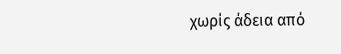χωρίς άδεια από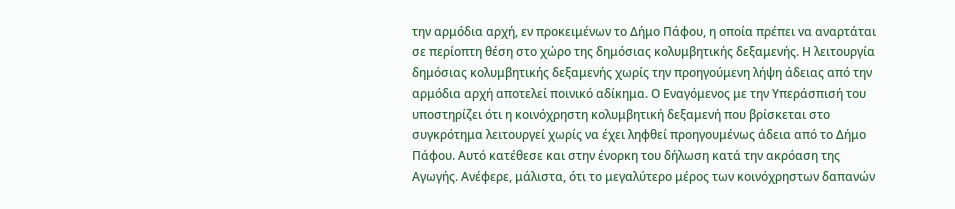την αρμόδια αρχή, εν προκειμένων το Δήμο Πάφου, η οποία πρέπει vα αναρτάται σε περίοπτη θέση στo χώρo της δημόσιας κολυμβητικής δεξαμενής. Η λειτουργία δημόσιας κολυμβητικής δεξαμενής χωρίς την προηγούμενη λήψη άδειας από την αρμόδια αρχή αποτελεί ποινικό αδίκημα. Ο Εναγόμενος με την Υπεράσπισή του υποστηρίζει ότι η κοινόχρηστη κολυμβητική δεξαμενή που βρίσκεται στο συγκρότημα λειτουργεί χωρίς να έχει ληφθεί προηγουμένως άδεια από το Δήμο Πάφου. Αυτό κατέθεσε και στην ένορκη του δήλωση κατά την ακρόαση της Αγωγής. Ανέφερε, μάλιστα, ότι το μεγαλύτερο μέρος των κοινόχρηστων δαπανών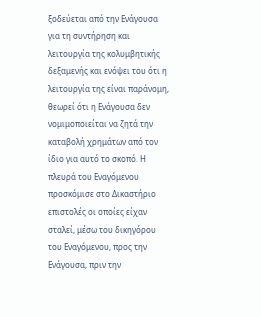ξοδεύεται από την Ενάγουσα για τη συντήρηση και λειτουργία της κολυμβητικής δεξαμενής και ενόψει του ότι η λειτουργία της είναι παράνομη, θεωρεί ότι η Ενάγουσα δεν νομιμοποιείται να ζητά την καταβολή χρημάτων από τον ίδιο για αυτό το σκοπό. Η πλευρά του Εναγόμενου προσκόμισε στο Δικαστήριο επιστολές οι οποίες είχαν σταλεί, μέσω του δικηγόρου του Εναγόμενου, προς την Ενάγουσα, πριν την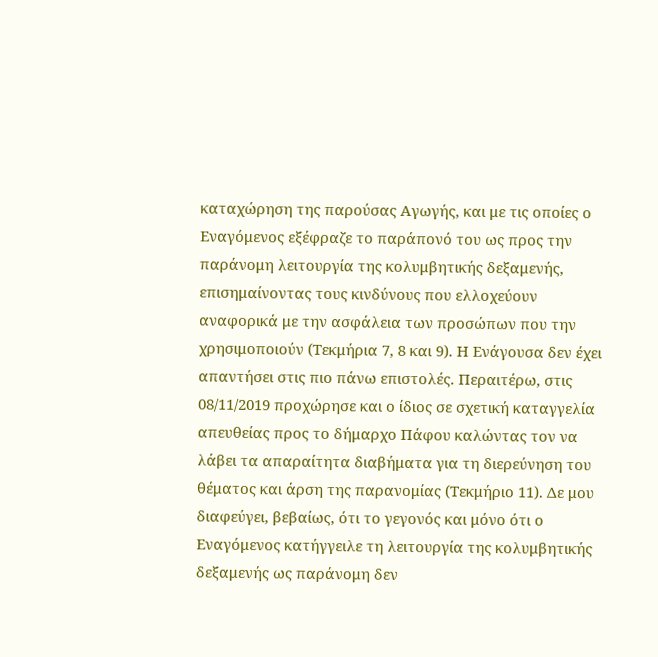καταχώρηση της παρούσας Αγωγής, και με τις οποίες ο Εναγόμενος εξέφραζε το παράπονό του ως προς την παράνομη λειτουργία της κολυμβητικής δεξαμενής, επισημαίνοντας τους κινδύνους που ελλοχεύουν αναφορικά με την ασφάλεια των προσώπων που την χρησιμοποιούν (Τεκμήρια 7, 8 και 9). Η Ενάγουσα δεν έχει απαντήσει στις πιο πάνω επιστολές. Περαιτέρω, στις 08/11/2019 προχώρησε και ο ίδιος σε σχετική καταγγελία απευθείας προς το δήμαρχο Πάφου καλώντας τον να λάβει τα απαραίτητα διαβήματα για τη διερεύνηση του θέματος και άρση της παρανομίας (Τεκμήριο 11). Δε μου διαφεύγει, βεβαίως, ότι το γεγονός και μόνο ότι ο Εναγόμενος κατήγγειλε τη λειτουργία της κολυμβητικής δεξαμενής ως παράνομη δεν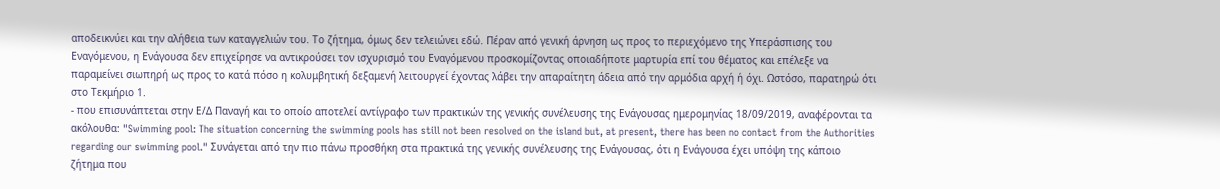αποδεικνύει και την αλήθεια των καταγγελιών του. Το ζήτημα, όμως δεν τελειώνει εδώ. Πέραν από γενική άρνηση ως προς το περιεχόμενο της Υπεράσπισης του Εναγόμενου, η Ενάγουσα δεν επιχείρησε να αντικρούσει τον ισχυρισμό του Εναγόμενου προσκομίζοντας οποιαδήποτε μαρτυρία επί του θέματος και επέλεξε να παραμείνει σιωπηρή ως προς το κατά πόσο η κολυμβητική δεξαμενή λειτουργεί έχοντας λάβει την απαραίτητη άδεια από την αρμόδια αρχή ή όχι. Ωστόσο, παρατηρώ ότι στο Τεκμήριο 1.
- που επισυνάπτεται στην Ε/Δ Παναγή και το οποίο αποτελεί αντίγραφο των πρακτικών της γενικής συνέλευσης της Ενάγουσας ημερομηνίας 18/09/2019, αναφέρονται τα ακόλουθα: "Swimming pool: The situation concerning the swimming pools has still not been resolved on the island but, at present, there has been no contact from the Authorities regarding our swimming pool." Συνάγεται από την πιο πάνω προσθήκη στα πρακτικά της γενικής συνέλευσης της Ενάγουσας, ότι η Ενάγουσα έχει υπόψη της κάποιο ζήτημα που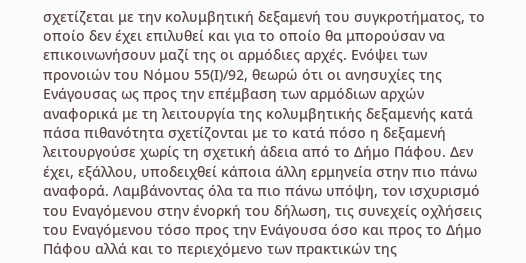σχετίζεται με την κολυμβητική δεξαμενή του συγκροτήματος, το οποίο δεν έχει επιλυθεί και για το οποίο θα μπορούσαν να επικοινωνήσουν μαζί της οι αρμόδιες αρχές. Ενόψει των προνοιών του Νόμου 55(Ι)/92, θεωρώ ότι οι ανησυχίες της Ενάγουσας ως προς την επέμβαση των αρμόδιων αρχών αναφορικά με τη λειτουργία της κολυμβητικής δεξαμενής κατά πάσα πιθανότητα σχετίζονται με το κατά πόσο η δεξαμενή λειτουργούσε χωρίς τη σχετική άδεια από το Δήμο Πάφου. Δεν έχει, εξάλλου, υποδειχθεί κάποια άλλη ερμηνεία στην πιο πάνω αναφορά. Λαμβάνοντας όλα τα πιο πάνω υπόψη, τον ισχυρισμό του Εναγόμενου στην ένορκή του δήλωση, τις συνεχείς οχλήσεις του Εναγόμενου τόσο προς την Ενάγουσα όσο και προς το Δήμο Πάφου αλλά και το περιεχόμενο των πρακτικών της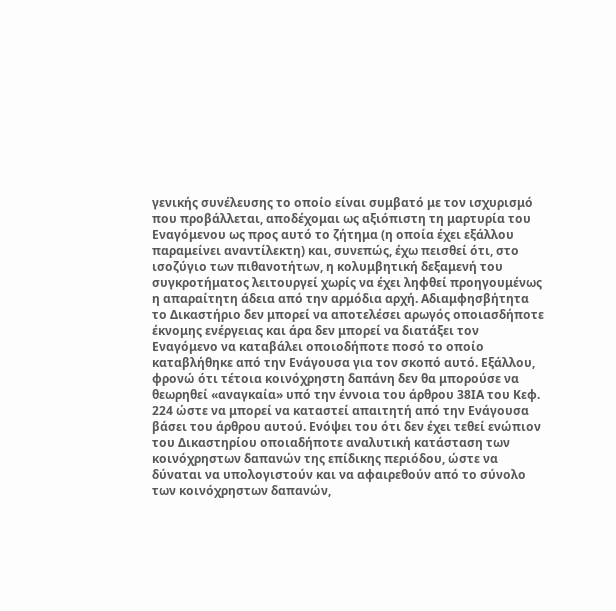γενικής συνέλευσης το οποίο είναι συμβατό με τον ισχυρισμό που προβάλλεται, αποδέχομαι ως αξιόπιστη τη μαρτυρία του Εναγόμενου ως προς αυτό το ζήτημα (η οποία έχει εξάλλου παραμείνει αναντίλεκτη) και, συνεπώς, έχω πεισθεί ότι, στο ισοζύγιο των πιθανοτήτων, η κολυμβητική δεξαμενή του συγκροτήματος λειτουργεί χωρίς να έχει ληφθεί προηγουμένως η απαραίτητη άδεια από την αρμόδια αρχή. Αδιαμφησβήτητα το Δικαστήριο δεν μπορεί να αποτελέσει αρωγός οποιασδήποτε έκνομης ενέργειας και άρα δεν μπορεί να διατάξει τον Εναγόμενο να καταβάλει οποιοδήποτε ποσό το οποίο καταβλήθηκε από την Ενάγουσα για τον σκοπό αυτό. Εξάλλου, φρονώ ότι τέτοια κοινόχρηστη δαπάνη δεν θα μπορούσε να θεωρηθεί «αναγκαία» υπό την έννοια του άρθρου 38ΙΑ του Κεφ. 224 ώστε να μπορεί να καταστεί απαιτητή από την Ενάγουσα βάσει του άρθρου αυτού. Ενόψει του ότι δεν έχει τεθεί ενώπιον του Δικαστηρίου οποιαδήποτε αναλυτική κατάσταση των κοινόχρηστων δαπανών της επίδικης περιόδου, ώστε να δύναται να υπολογιστούν και να αφαιρεθούν από το σύνολο των κοινόχρηστων δαπανών,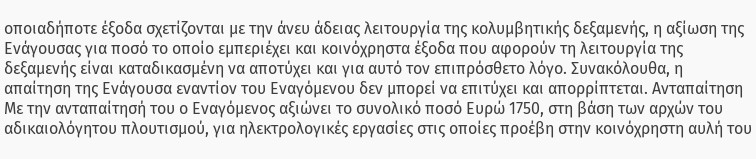οποιαδήποτε έξοδα σχετίζονται με την άνευ άδειας λειτουργία της κολυμβητικής δεξαμενής, η αξίωση της Ενάγουσας για ποσό το οποίο εμπεριέχει και κοινόχρηστα έξοδα που αφορούν τη λειτουργία της δεξαμενής είναι καταδικασμένη να αποτύχει και για αυτό τον επιπρόσθετο λόγο. Συνακόλουθα, η απαίτηση της Ενάγουσα εναντίον του Εναγόμενου δεν μπορεί να επιτύχει και απορρίπτεται. Ανταπαίτηση Με την ανταπαίτησή του ο Εναγόμενος αξιώνει το συνολικό ποσό Ευρώ 1750, στη βάση των αρχών του αδικαιολόγητου πλουτισμού, για ηλεκτρολογικές εργασίες στις οποίες προέβη στην κοινόχρηστη αυλή του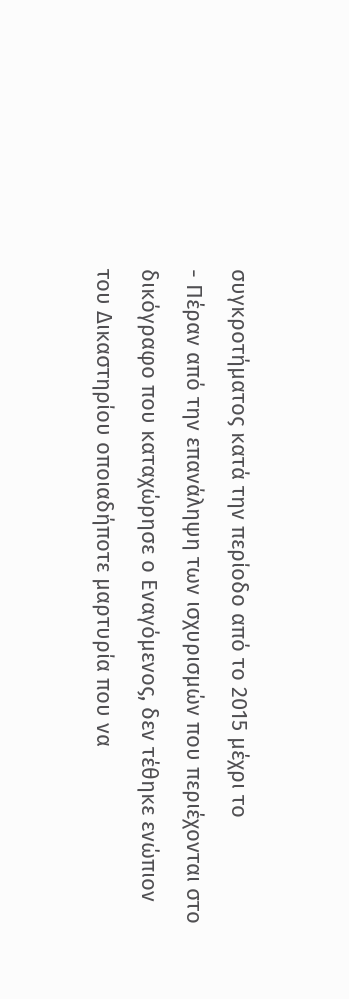συγκροτήματος κατά την περίοδο από το 2015 μέχρι το
- Πέραν από την επανάληψη των ισχυρισμών που περιέχονται στο δικόγραφο που καταχώρησε ο Εναγόμενος, δεν τέθηκε ενώπιον του Δικαστηρίου οποιαδήποτε μαρτυρία που να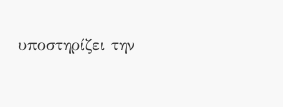υποστηρίζει την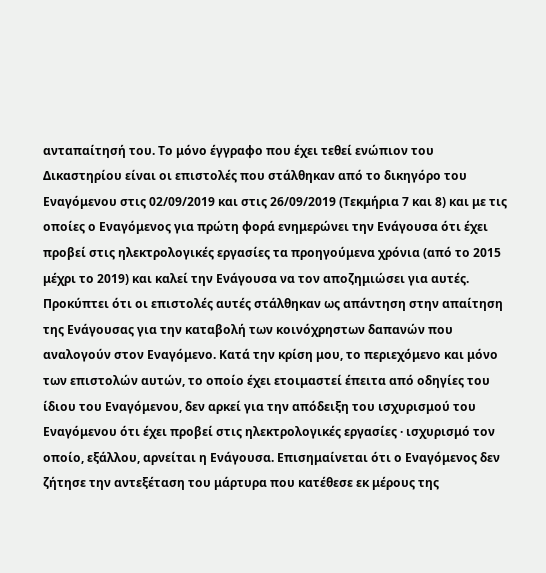ανταπαίτησή του. Το μόνο έγγραφο που έχει τεθεί ενώπιον του Δικαστηρίου είναι οι επιστολές που στάλθηκαν από το δικηγόρο του Εναγόμενου στις 02/09/2019 και στις 26/09/2019 (Τεκμήρια 7 και 8) και με τις οποίες ο Εναγόμενος για πρώτη φορά ενημερώνει την Ενάγουσα ότι έχει προβεί στις ηλεκτρολογικές εργασίες τα προηγούμενα χρόνια (από το 2015 μέχρι το 2019) και καλεί την Ενάγουσα να τον αποζημιώσει για αυτές. Προκύπτει ότι οι επιστολές αυτές στάλθηκαν ως απάντηση στην απαίτηση της Ενάγουσας για την καταβολή των κοινόχρηστων δαπανών που αναλογούν στον Εναγόμενο. Κατά την κρίση μου, το περιεχόμενο και μόνο των επιστολών αυτών, το οποίο έχει ετοιμαστεί έπειτα από οδηγίες του ίδιου του Εναγόμενου, δεν αρκεί για την απόδειξη του ισχυρισμού του Εναγόμενου ότι έχει προβεί στις ηλεκτρολογικές εργασίες · ισχυρισμό τον οποίο, εξάλλου, αρνείται η Ενάγουσα. Επισημαίνεται ότι ο Εναγόμενος δεν ζήτησε την αντεξέταση του μάρτυρα που κατέθεσε εκ μέρους της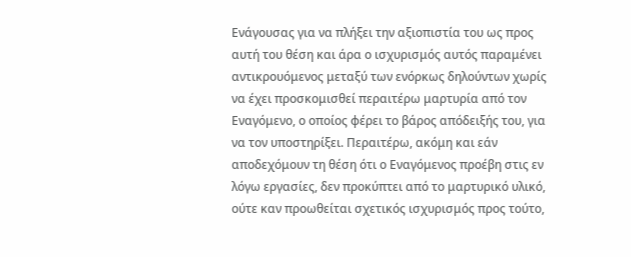Ενάγουσας για να πλήξει την αξιοπιστία του ως προς αυτή του θέση και άρα ο ισχυρισμός αυτός παραμένει αντικρουόμενος μεταξύ των ενόρκως δηλούντων χωρίς να έχει προσκομισθεί περαιτέρω μαρτυρία από τον Εναγόμενο, ο οποίος φέρει το βάρος απόδειξής του, για να τον υποστηρίξει. Περαιτέρω, ακόμη και εάν αποδεχόμουν τη θέση ότι ο Εναγόμενος προέβη στις εν λόγω εργασίες, δεν προκύπτει από το μαρτυρικό υλικό, ούτε καν προωθείται σχετικός ισχυρισμός προς τούτο,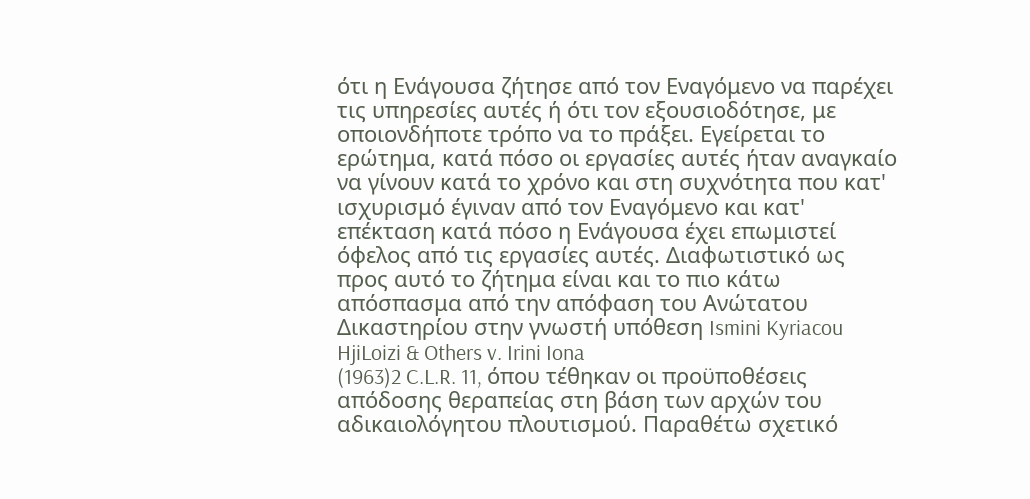ότι η Ενάγουσα ζήτησε από τον Εναγόμενο να παρέχει τις υπηρεσίες αυτές ή ότι τον εξουσιοδότησε, με οποιονδήποτε τρόπο να το πράξει. Εγείρεται το ερώτημα, κατά πόσο οι εργασίες αυτές ήταν αναγκαίο να γίνουν κατά το χρόνο και στη συχνότητα που κατ' ισχυρισμό έγιναν από τον Εναγόμενο και κατ' επέκταση κατά πόσο η Ενάγουσα έχει επωμιστεί όφελος από τις εργασίες αυτές. Διαφωτιστικό ως προς αυτό το ζήτημα είναι και το πιο κάτω απόσπασμα από την απόφαση του Ανώτατου Δικαστηρίου στην γνωστή υπόθεση Ismini Kyriacou HjiLoizi & Others v. Irini Iona
(1963)2 C.L.R. 11, όπου τέθηκαν οι προϋποθέσεις απόδοσης θεραπείας στη βάση των αρχών του αδικαιολόγητου πλουτισμού. Παραθέτω σχετικό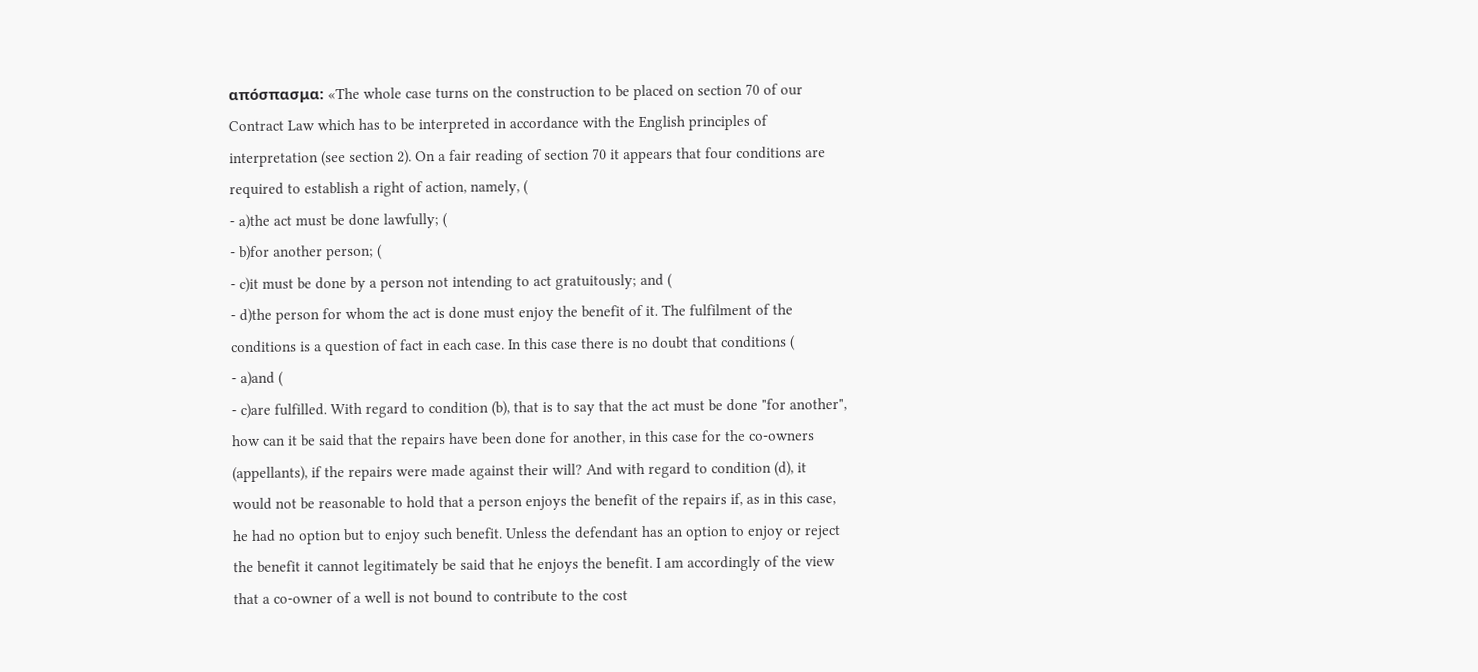απόσπασμα: «The whole case turns on the construction to be placed on section 70 of our Contract Law which has to be interpreted in accordance with the English principles of interpretation (see section 2). On a fair reading of section 70 it appears that four conditions are required to establish a right of action, namely, (
- a)the act must be done lawfully; (
- b)for another person; (
- c)it must be done by a person not intending to act gratuitously; and (
- d)the person for whom the act is done must enjoy the benefit of it. The fulfilment of the conditions is a question of fact in each case. In this case there is no doubt that conditions (
- a)and (
- c)are fulfilled. With regard to condition (b), that is to say that the act must be done "for another", how can it be said that the repairs have been done for another, in this case for the co-owners (appellants), if the repairs were made against their will? And with regard to condition (d), it would not be reasonable to hold that a person enjoys the benefit of the repairs if, as in this case, he had no option but to enjoy such benefit. Unless the defendant has an option to enjoy or reject the benefit it cannot legitimately be said that he enjoys the benefit. I am accordingly of the view that a co-owner of a well is not bound to contribute to the cost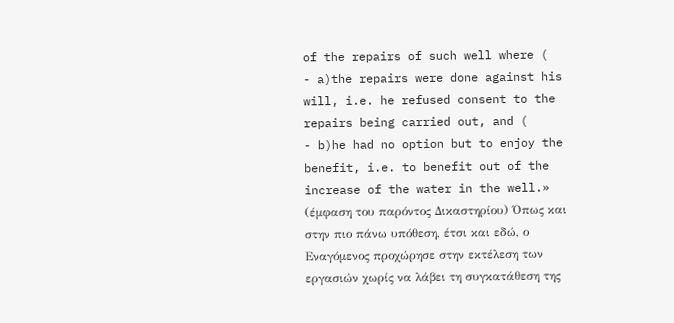of the repairs of such well where (
- a)the repairs were done against his will, i.e. he refused consent to the repairs being carried out, and (
- b)he had no option but to enjoy the benefit, i.e. to benefit out of the increase of the water in the well.» (έμφαση του παρόντος Δικαστηρίου) Όπως και στην πιο πάνω υπόθεση, έτσι και εδώ, ο Εναγόμενος προχώρησε στην εκτέλεση των εργασιών χωρίς να λάβει τη συγκατάθεση της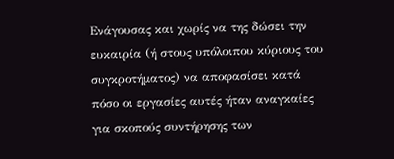Ενάγουσας και χωρίς να της δώσει την ευκαιρία (ή στους υπόλοιπου κύριους του συγκροτήματος) να αποφασίσει κατά πόσο οι εργασίες αυτές ήταν αναγκαίες για σκοπούς συντήρησης των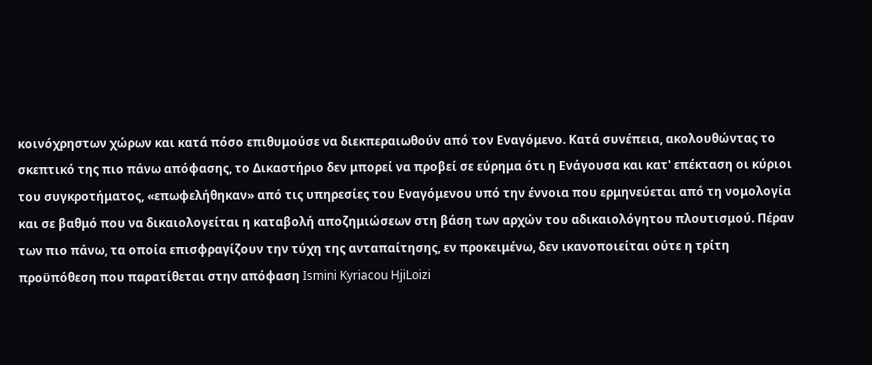κοινόχρηστων χώρων και κατά πόσο επιθυμούσε να διεκπεραιωθούν από τον Εναγόμενο. Κατά συνέπεια, ακολουθώντας το σκεπτικό της πιο πάνω απόφασης, το Δικαστήριο δεν μπορεί να προβεί σε εύρημα ότι η Ενάγουσα και κατ' επέκταση οι κύριοι του συγκροτήματος, «επωφελήθηκαν» από τις υπηρεσίες του Εναγόμενου υπό την έννοια που ερμηνεύεται από τη νομολογία και σε βαθμό που να δικαιολογείται η καταβολή αποζημιώσεων στη βάση των αρχών του αδικαιολόγητου πλουτισμού. Πέραν των πιο πάνω, τα οποία επισφραγίζουν την τύχη της ανταπαίτησης, εν προκειμένω, δεν ικανοποιείται ούτε η τρίτη προϋπόθεση που παρατίθεται στην απόφαση Ismini Kyriacou HjiLoizi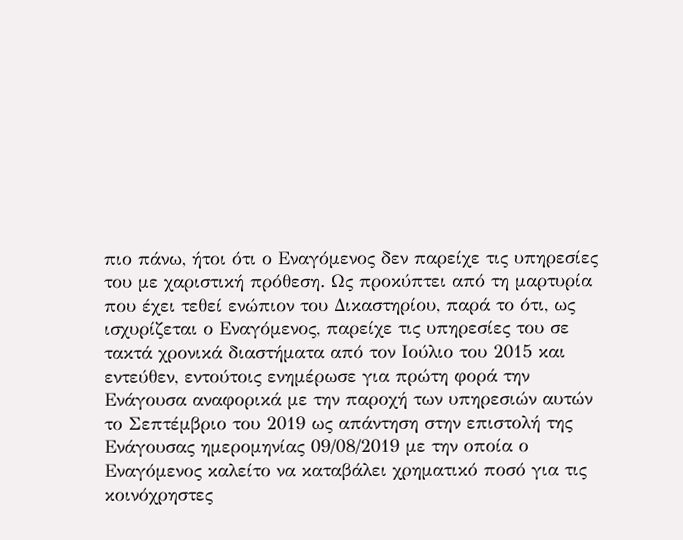πιο πάνω, ήτοι ότι ο Εναγόμενος δεν παρείχε τις υπηρεσίες του με χαριστική πρόθεση. Ως προκύπτει από τη μαρτυρία που έχει τεθεί ενώπιον του Δικαστηρίου, παρά το ότι, ως ισχυρίζεται ο Εναγόμενος, παρείχε τις υπηρεσίες του σε τακτά χρονικά διαστήματα από τον Ιούλιο του 2015 και εντεύθεν, εντούτοις ενημέρωσε για πρώτη φορά την Ενάγουσα αναφορικά με την παροχή των υπηρεσιών αυτών το Σεπτέμβριο του 2019 ως απάντηση στην επιστολή της Ενάγουσας ημερομηνίας 09/08/2019 με την οποία ο Εναγόμενος καλείτο να καταβάλει χρηματικό ποσό για τις κοινόχρηστες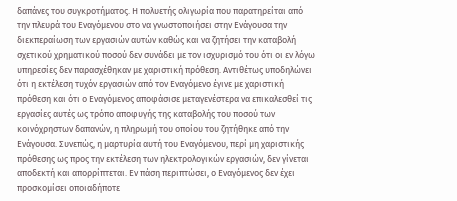δαπάνες του συγκροτήματος. Η πολυετής ολιγωρία που παρατηρείται από την πλευρά του Εναγόμενου στο να γνωστοποιήσει στην Ενάγουσα την διεκπεραίωση των εργασιών αυτών καθώς και να ζητήσει την καταβολή σχετικού χρηματικού ποσού δεν συνάδει με τον ισχυρισμό του ότι οι εν λόγω υπηρεσίες δεν παρασχέθηκαν με χαριστική πρόθεση. Αντιθέτως υποδηλώνει ότι η εκτέλεση τυχόν εργασιών από τον Εναγόμενο έγινε με χαριστική πρόθεση και ότι ο Εναγόμενος αποφάσισε μεταγενέστερα να επικαλεσθεί τις εργασίες αυτές ως τρόπο αποφυγής της καταβολής του ποσού των κοινόχρηστων δαπανών, η πληρωμή του οποίου του ζητήθηκε από την Ενάγουσα. Συνεπώς, η μαρτυρία αυτή του Εναγόμενου, περί μη χαριστικής πρόθεσης ως προς την εκτέλεση των ηλεκτρολογικών εργασιών, δεν γίνεται αποδεκτή και απορρίπτεται. Εν πάση περιπτώσει, ο Εναγόμενος δεν έχει προσκομίσει οποιαδήποτε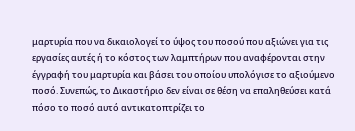μαρτυρία που να δικαιολογεί το ύψος του ποσού που αξιώνει για τις εργασίες αυτές ή το κόστος των λαμπτήρων που αναφέρονται στην έγγραφή του μαρτυρία και βάσει του οποίου υπολόγισε το αξιούμενο ποσό. Συνεπώς, το Δικαστήριο δεν είναι σε θέση να επαληθεύσει κατά πόσο το ποσό αυτό αντικατοπτρίζει το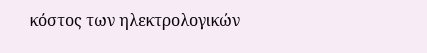κόστος των ηλεκτρολογικών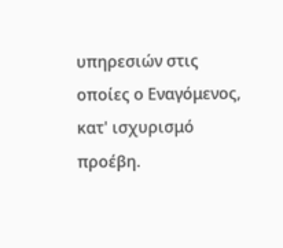υπηρεσιών στις οποίες ο Εναγόμενος, κατ' ισχυρισμό προέβη.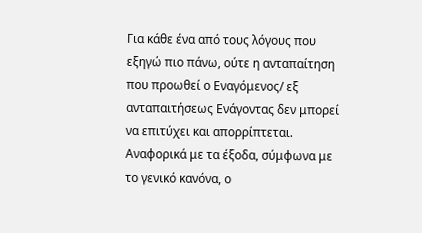Για κάθε ένα από τους λόγους που εξηγώ πιο πάνω, ούτε η ανταπαίτηση που προωθεί ο Εναγόμενος/ εξ ανταπαιτήσεως Ενάγοντας δεν μπορεί να επιτύχει και απορρίπτεται. Αναφορικά με τα έξοδα, σύμφωνα με το γενικό κανόνα, ο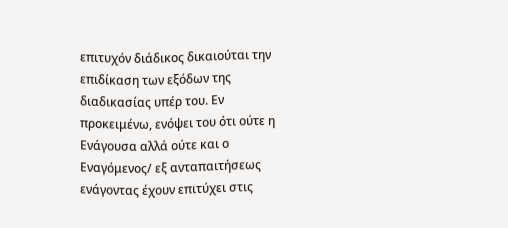επιτυχόν διάδικος δικαιούται την επιδίκαση των εξόδων της διαδικασίας υπέρ του. Εν προκειμένω, ενόψει του ότι ούτε η Ενάγουσα αλλά ούτε και ο Εναγόμενος/ εξ ανταπαιτήσεως ενάγοντας έχουν επιτύχει στις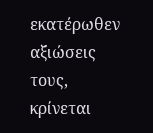εκατέρωθεν αξιώσεις τους, κρίνεται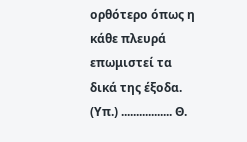ορθότερο όπως η κάθε πλευρά επωμιστεί τα δικά της έξοδα. (Υπ.) ................. Θ.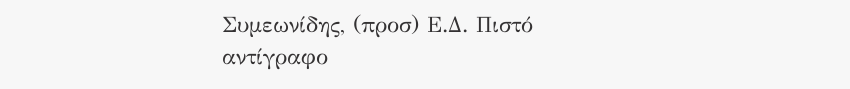Συμεωνίδης, (προσ) Ε.Δ. Πιστό αντίγραφο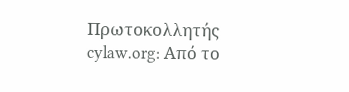Πρωτοκολλητής cylaw.org: Από το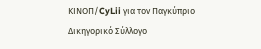ΚΙΝOΠ/CyLii για τον Παγκύπριο Δικηγορικό Σύλλογο